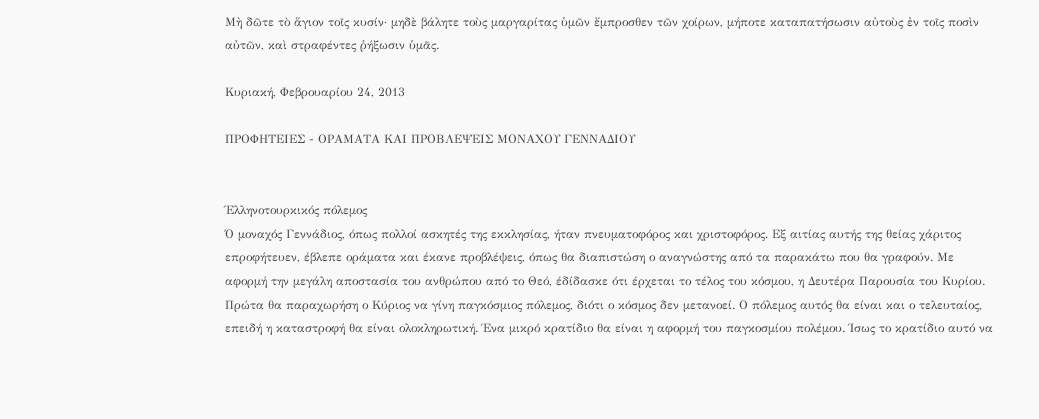Μὴ δῶτε τὸ ἅγιον τοῖς κυσίν· μηδὲ βάλητε τοὺς μαργαρίτας ὑμῶν ἔμπροσθεν τῶν χοίρων, μήποτε καταπατήσωσιν αὐτοὺς ἐν τοῖς ποσὶν αὐτῶν, καὶ στραφέντες ῥήξωσιν ὑμᾶς.

Κυριακή, Φεβρουαρίου 24, 2013

ΠΡΟΦΗΤΕΙΕΣ - ΟΡΑΜΑΤΑ ΚΑΙ ΠΡΟΒΛΕΨΕΙΣ ΜΟΝΑΧΟΥ ΓΕΝΝΑΔΙΟΥ


Έλληνοτουρκικός πόλεμος
Ό μοναχός Γεννάδιος, όπως πολλοί ασκητές της εκκλησίας, ήταν πνευματοφόρος και χριστοφόρος. Εξ αιτίας αυτής της θείας χάριτος επροφήτευεν, έβλεπε οράματα και έκανε προβλέψεις, όπως θα διαπιστώση ο αναγνώστης από τα παρακάτω που θα γραφούν. Με αφορμή την μεγάλη αποστασία του ανθρώπου από το Θεό, έδίδασκε ότι έρχεται το τέλος του κόσμου, η Δευτέρα Παρουσία του Κυρίου. Πρώτα θα παραχωρήση ο Κύριος να γίνη παγκόσμιος πόλεμος, διότι ο κόσμος δεν μετανοεί. Ο πόλεμος αυτός θα είναι και ο τελευταίος, επειδή η καταστροφή θα είναι ολοκληρωτική. Ένα μικρό κρατίδιο θα είναι η αφορμή του παγκοσμίου πολέμου. Ίσως το κρατίδιο αυτό να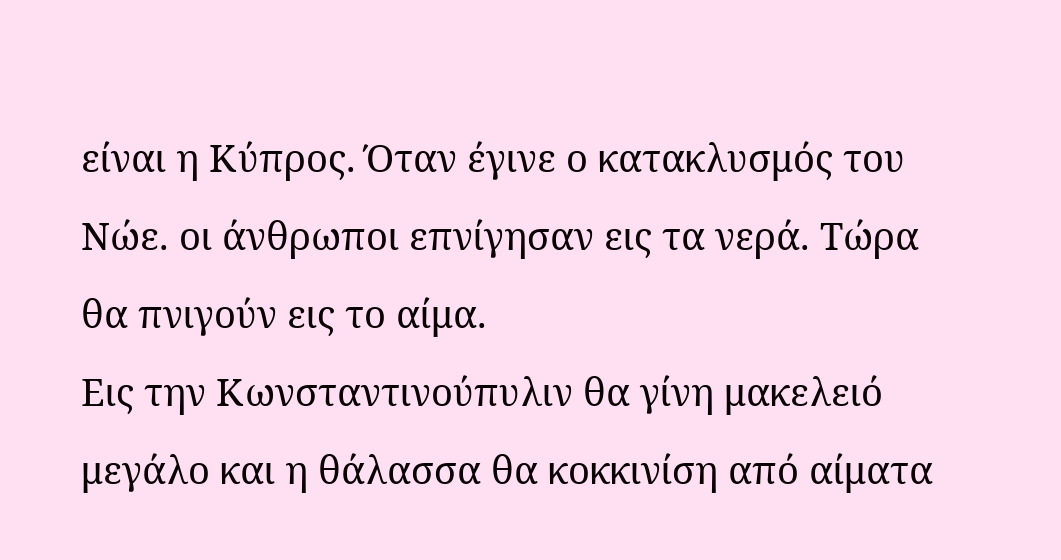είναι η Κύπρος. Όταν έγινε ο κατακλυσμός του Νώε. οι άνθρωποι επνίγησαν εις τα νερά. Τώρα θα πνιγούν εις το αίμα.
Εις την Κωνσταντινούπυλιν θα γίνη μακελειό μεγάλο και η θάλασσα θα κοκκινίση από αίματα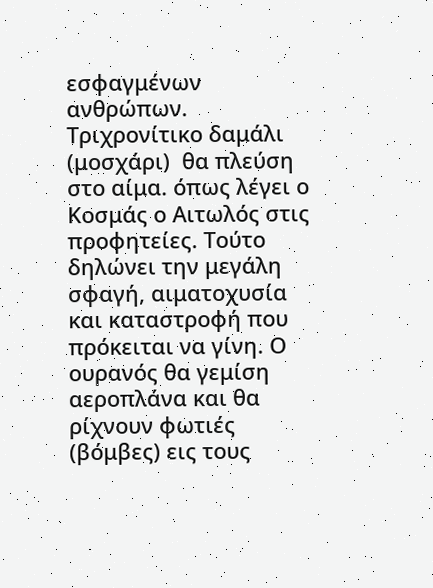εσφαγμένων ανθρώπων. Τριχρονίτικο δαμάλι (μοσχάρι)  θα πλεύση στο αίμα. όπως λέγει ο Κοσμάς ο Αιτωλός στις προφητείες. Τούτο δηλώνει την μεγάλη σφαγή, αιματοχυσία και καταστροφή που πρόκειται να γίνη. Ο ουρανός θα γεμίση αεροπλάνα και θα ρίχνουν φωτιές (βόμβες) εις τους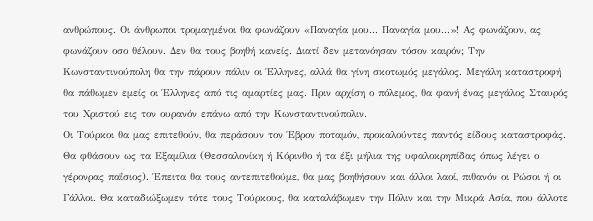ανθρώπους. Οι άνθρωποι τρομαγμένοι θα φωνάζουν «Παναγία μου... Παναγία μου...»! Ας φωνάζουν, ας φωνάζουν οσο θέλουν. Δεν θα τους βοηθή κανείς. Διατί δεν μετανόησαν τόσον καιρόν; Την Κωνσταντινούπολη θα την πάρουν πάλιν οι Έλληνες, αλλά θα γίνη σκοτωμός μεγάλος. Μεγάλη καταστροφή θα πάθωμεν εμείς οι Έλληνες από τις αμαρτίες μας. Πριν αρχίση ο πόλεμος, θα φανή ένας μεγάλος Σταυρός του Χριστού εις τον ουρανόν επάνω από την Κωνσταντινούπολιν.
Οι Τούρκοι θα μας επιτεθούν, θα περάσουν τον Έβρον ποταμόν, προκαλούντες παντός είδους καταστροφάς. Θα φθάσουν ως τα Εξαμίλια (Θεσσαλονίκη ή Κόρινθο ή τα έξι μήλια της υφαλοκρηπίδας όπως λέγει ο γέρονρας παΐσιος). Έπειτα θα τους αντεπιτεθούμε, θα μας βοηθήσουν και άλλοι λαοί, πιθανόν οι Ρώσοι ή οι Γάλλοι. Θα καταδιώξωμεν τότε τους Τούρκους, θα καταλάβωμεν την Πόλιν και την Μικρά Ασία, που άλλοτε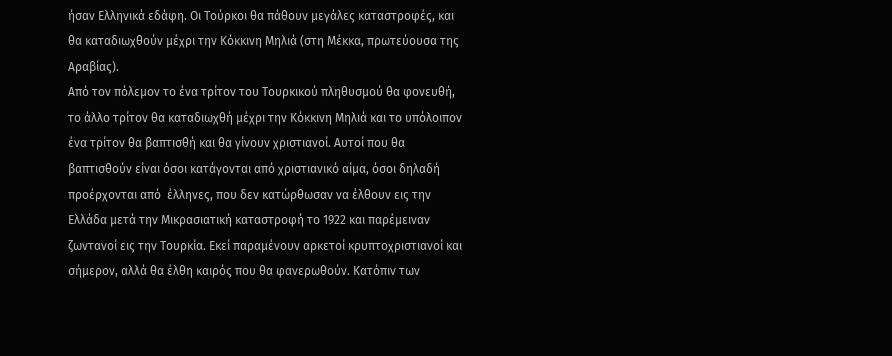ήσαν Ελληνικά εδάφη. Οι Τούρκοι θα πάθουν μεγάλες καταστροφές, και θα καταδιωχθούν μέχρι την Κόκκινη Μηλιά (στη Μέκκα, πρωτεύουσα της Αραβίας).
Από τον πόλεμον το ένα τρίτον του Τουρκικού πληθυσμού θα φονευθή, το άλλο τρίτον θα καταδιωχθή μέχρι την Κόκκινη Μηλιά και το υπόλοιπον ένα τρίτον θα βαπτισθή και θα γίνουν χριστιανοί. Αυτοί που θα βαπτισθούν είναι όσοι κατάγονται από χριστιανικό αίμα, όσοι δηλαδή προέρχονται από  έλληνες, που δεν κατώρθωσαν να έλθουν εις την Ελλάδα μετά την Μικρασιατική καταστροφή το 1922 και παρέμειναν ζωντανοί εις την Τουρκία. Εκεί παραμένουν αρκετοί κρυπτοχριστιανοί και σήμερον, αλλά θα έλθη καιρός που θα φανερωθούν. Κατόπιν των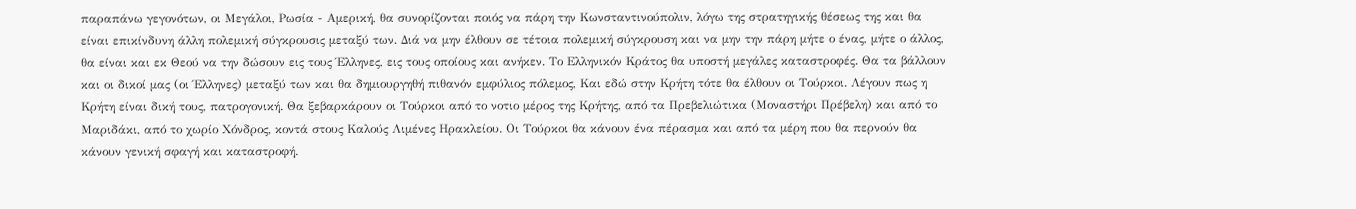παραπάνω γεγονότων, οι Μεγάλοι, Ρωσία - Αμερική, θα συνορίζονται ποιός να πάρη την Κωνσταντινούπολιν, λόγω της στρατηγικής θέσεως της και θα είναι επικίνδυνη άλλη πολεμική σύγκρουσις μεταξύ των. Διά να μην έλθουν σε τέτοια πολεμική σύγκρουση και να μην την πάρη μήτε ο ένας, μήτε ο άλλος, θα είναι και εκ Θεού να την δώσουν εις τους Έλληνες, εις τους οποίους και ανήκεν. Το Ελληνικόν Κράτος θα υποστή μεγάλες καταστροφές. Θα τα βάλλουν και οι δικοί μας (οι Έλληνες) μεταξύ των και θα δημιουργηθή πιθανόν εμφύλιος πόλεμος, Και εδώ στην Κρήτη τότε θα έλθουν οι Τούρκοι. Λέγουν πως η Κρήτη είναι δική τους, πατρογονική. Θα ξεβαρκάρουν οι Τούρκοι από το νοτιο μέρος της Κρήτης, από τα Πρεβελιώτικα (Μοναστήρι Πρέβελη) και από το Μαριδάκι, από το χωρίο Χόνδρος, κοντά στους Καλούς Λιμένες Ηρακλείου. Οι Τούρκοι θα κάνουν ένα πέρασμα και από τα μέρη που θα περνούν θα κάνουν γενική σφαγή και καταστροφή.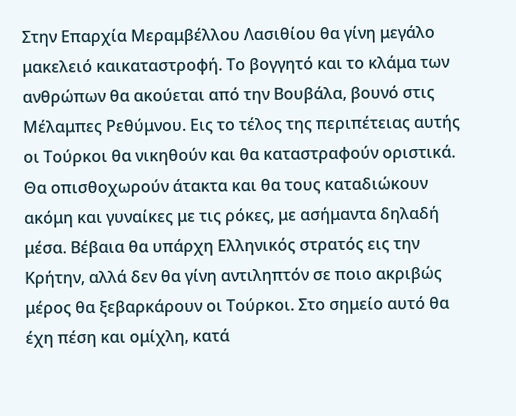Στην Επαρχία Μεραμβέλλου Λασιθίου θα γίνη μεγάλο μακελειό καικαταστροφή. Το βογγητό και το κλάμα των ανθρώπων θα ακούεται από την Βουβάλα, βουνό στις Μέλαμπες Ρεθύμνου. Εις το τέλος της περιπέτειας αυτής οι Τούρκοι θα νικηθούν και θα καταστραφούν οριστικά. Θα οπισθοχωρούν άτακτα και θα τους καταδιώκουν ακόμη και γυναίκες με τις ρόκες, με ασήμαντα δηλαδή μέσα. Βέβαια θα υπάρχη Ελληνικός στρατός εις την Κρήτην, αλλά δεν θα γίνη αντιληπτόν σε ποιο ακριβώς μέρος θα ξεβαρκάρουν οι Τούρκοι. Στο σημείο αυτό θα έχη πέση και ομίχλη, κατά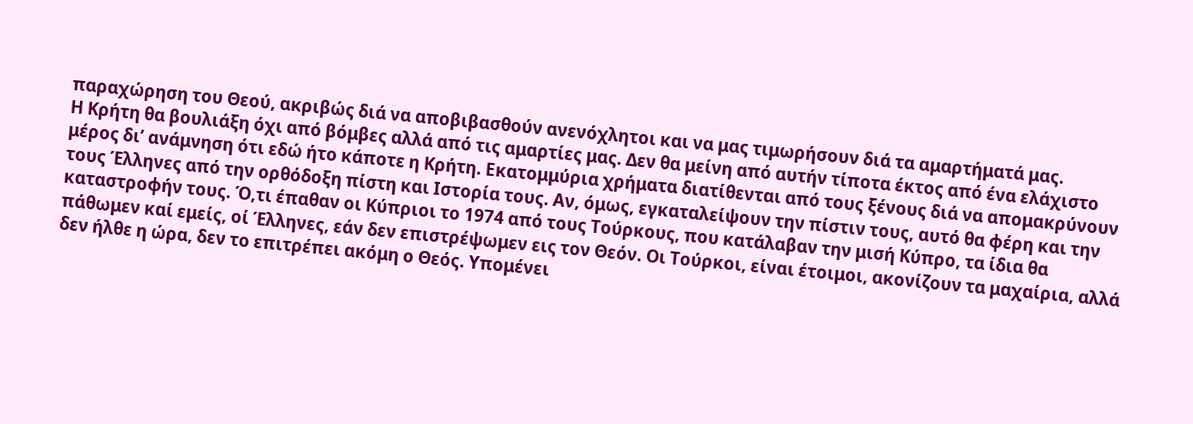παραχώρηση του Θεού, ακριβώς διά να αποβιβασθούν ανενόχλητοι και να μας τιμωρήσουν διά τα αμαρτήματά μας.
Η Κρήτη θα βουλιάξη όχι από βόμβες αλλά από τις αμαρτίες μας. Δεν θα μείνη από αυτήν τίποτα έκτος από ένα ελάχιστο μέρος δι’ ανάμνηση ότι εδώ ήτο κάποτε η Κρήτη. Εκατομμύρια χρήματα διατίθενται από τους ξένους διά να απομακρύνουν τους Έλληνες από την ορθόδοξη πίστη και Ιστορία τους. Αν, όμως, εγκαταλείψουν την πίστιν τους, αυτό θα φέρη και την καταστροφήν τους. Ό,τι έπαθαν οι Κύπριοι το 1974 από τους Τούρκους, που κατάλαβαν την μισή Κύπρο, τα ίδια θα πάθωμεν καί εμείς, οί Έλληνες, εάν δεν επιστρέψωμεν εις τον Θεόν. Οι Τούρκοι, είναι έτοιμοι, ακονίζουν τα μαχαίρια, αλλά δεν ήλθε η ώρα, δεν το επιτρέπει ακόμη ο Θεός. Υπομένει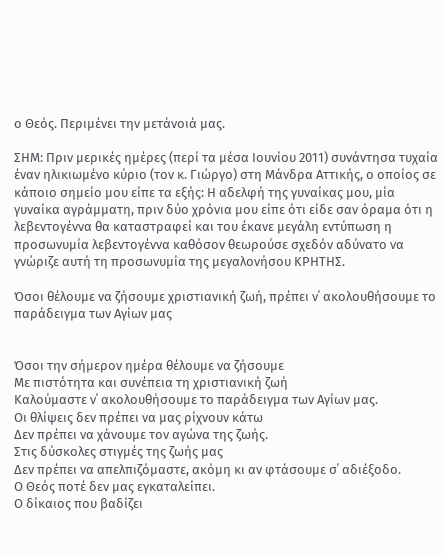ο Θεός. Περιμένει την μετάνοιά μας.

ΣΗΜ: Πριν μερικές ημέρες (περί τα μέσα Ιουνίου 2011) συνάντησα τυχαία έναν ηλικιωμένο κύριο (τον κ. Γιώργο) στη Μάνδρα Αττικής, ο οποίος σε κάποιο σημείο μου είπε τα εξής: Η αδελφή της γυναίκας μου, μία γυναίκα αγράμματη, πριν δύο χρόνια μου είπε ότι είδε σαν όραμα ότι η λεβεντογέννα θα καταστραφεί και του έκανε μεγάλη εντύπωση η προσωνυμία λεβεντογέννα καθόσον θεωρούσε σχεδόν αδύνατο να γνώριζε αυτή τη προσωνυμία της μεγαλονήσου ΚΡΗΤΗΣ.

Όσοι θέλουμε να ζήσουμε χριστιανική ζωή, πρέπει ν΄ ακολουθήσουμε το παράδειγμα των Αγίων μας


Όσοι την σήμερον ημέρα θέλουμε να ζήσουμε
Με πιστότητα και συνέπεια τη χριστιανική ζωή
Καλούμαστε ν΄ ακολουθήσουμε το παράδειγμα των Αγίων μας.
Οι θλίψεις δεν πρέπει να μας ρίχνουν κάτω
Δεν πρέπει να χάνουμε τον αγώνα της ζωής.
Στις δύσκολες στιγμές της ζωής μας
Δεν πρέπει να απελπιζόμαστε, ακόμη κι αν φτάσουμε σ΄ αδιέξοδο.
Ο Θεός ποτέ δεν μας εγκαταλείπει.
Ο δίκαιος που βαδίζει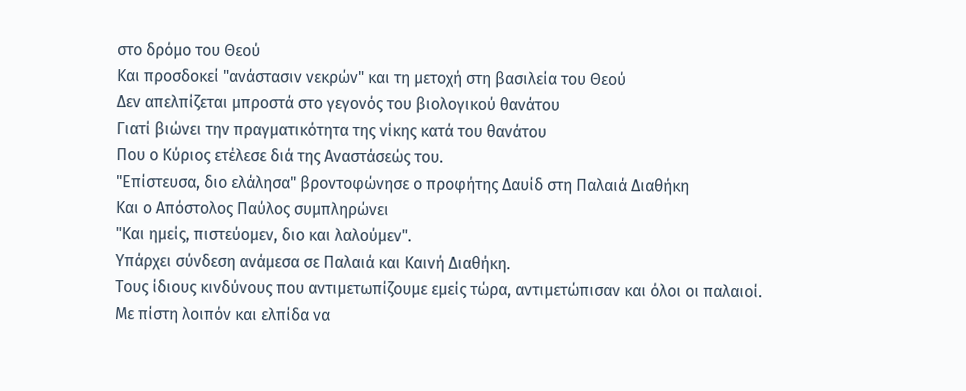στο δρόμο του Θεού
Και προσδοκεί "ανάστασιν νεκρών" και τη μετοχή στη βασιλεία του Θεού
Δεν απελπίζεται μπροστά στο γεγονός του βιολογικού θανάτου
Γιατί βιώνει την πραγματικότητα της νίκης κατά του θανάτου
Που ο Κύριος ετέλεσε διά της Αναστάσεώς του.
"Επίστευσα, διο ελάλησα" βροντοφώνησε ο προφήτης Δαυίδ στη Παλαιά Διαθήκη
Και ο Απόστολος Παύλος συμπληρώνει
"Και ημείς, πιστεύομεν, διο και λαλούμεν".
Υπάρχει σύνδεση ανάμεσα σε Παλαιά και Καινή Διαθήκη.
Τους ίδιους κινδύνους που αντιμετωπίζουμε εμείς τώρα, αντιμετώπισαν και όλοι οι παλαιοί.
Με πίστη λοιπόν και ελπίδα να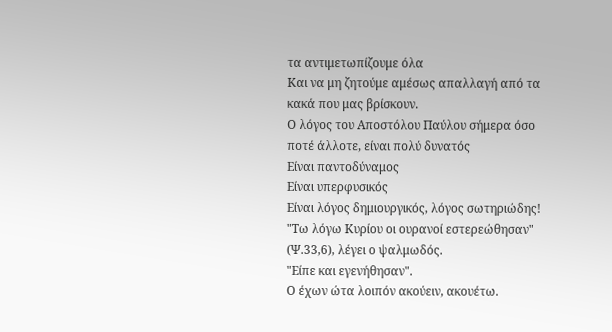τα αντιμετωπίζουμε όλα
Και να μη ζητούμε αμέσως απαλλαγή από τα κακά που μας βρίσκουν.
Ο λόγος του Αποστόλου Παύλου σήμερα όσο ποτέ άλλοτε, είναι πολύ δυνατός
Είναι παντοδύναμος
Είναι υπερφυσικός
Είναι λόγος δημιουργικός, λόγος σωτηριώδης!
"Τω λόγω Κυρίου οι ουρανοί εστερεώθησαν" (Ψ.33,6), λέγει ο ψαλμωδός.
"Είπε και εγενήθησαν".
Ο έχων ώτα λοιπόν ακούειν, ακουέτω.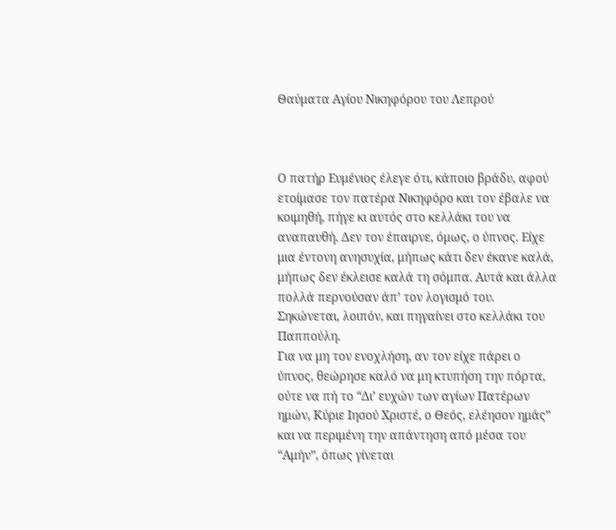Θαύματα Αγίου Νικηφόρου του Λεπρού



Ο πατήρ Ευμένιος έλεγε ότι, κάποιο βράδυ, αφού ετοίμασε τον πατέρα Νικηφόρο και τον έβαλε να κοιμηθή, πήγε κι αυτός στο κελλάκι του να αναπαυθή. Δεν τον έπαιρνε, όμως, ο ύπνος. Είχε μια έντονη ανησυχία, μήπως κάτι δεν έκανε καλά, μήπως δεν έκλεισε καλά τη σόμπα. Αυτά και άλλα πολλά περνούσαν άπ’ τον λογισμό του. Σηκώνεται, λοιπόν, και πηγαίνει στο κελλάκι του Παππούλη.
Για να μη τον ενοχλήση, αν τον είχε πάρει ο ύπνος, θεώρησε καλό να μη κτυπήση την πόρτα, ούτε να πή το “Δι’ ευχών των αγίων Πατέρων ημών, Κύριε Ιησού Χριστέ, ο Θεός, ελέησον ημάς” και να περιμένη την απάντηση από μέσα του “Αμήν”, όπως γίνεται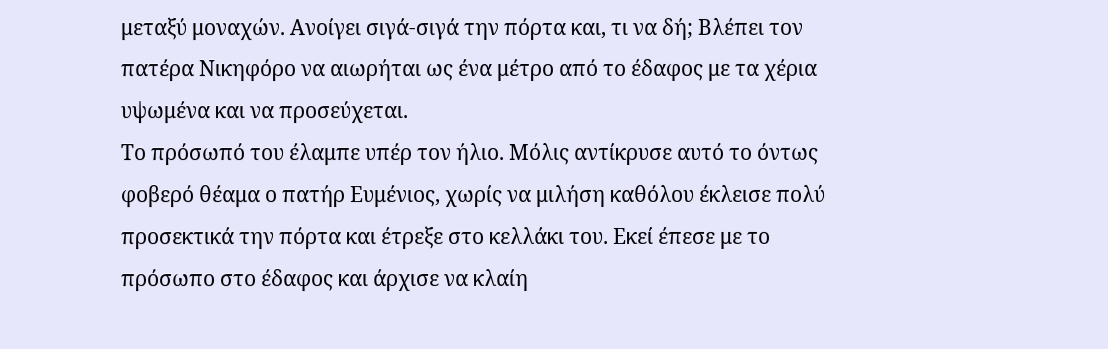μεταξύ μοναχών. Ανοίγει σιγά-σιγά την πόρτα και, τι να δή; Βλέπει τον πατέρα Νικηφόρο να αιωρήται ως ένα μέτρο από το έδαφος με τα χέρια υψωμένα και να προσεύχεται.
Το πρόσωπό του έλαμπε υπέρ τον ήλιο. Μόλις αντίκρυσε αυτό το όντως φοβερό θέαμα ο πατήρ Ευμένιος, χωρίς να μιλήση καθόλου έκλεισε πολύ προσεκτικά την πόρτα και έτρεξε στο κελλάκι του. Εκεί έπεσε με το πρόσωπο στο έδαφος και άρχισε να κλαίη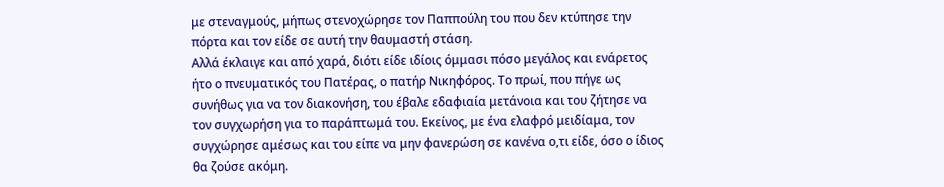με στεναγμούς, μήπως στενοχώρησε τον Παππούλη του που δεν κτύπησε την πόρτα και τον είδε σε αυτή την θαυμαστή στάση.
Αλλά έκλαιγε και από χαρά, διότι είδε ιδίοις όμμασι πόσο μεγάλος και ενάρετος ήτο ο πνευματικός του Πατέρας, ο πατήρ Νικηφόρος. Το πρωί, που πήγε ως συνήθως για να τον διακονήση, του έβαλε εδαφιαία μετάνοια και του ζήτησε να τον συγχωρήση για το παράπτωμά του. Εκείνος, με ένα ελαφρό μειδίαμα, τον συγχώρησε αμέσως και του είπε να μην φανερώση σε κανένα ο,τι είδε, όσο ο ίδιος θα ζούσε ακόμη.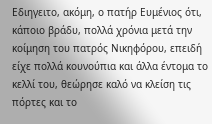Εδιηγειτο, ακόμη, ο πατήρ Ευμένιος ότι, κάποιο βράδυ, πολλά χρόνια μετά την κοίμηση του πατρός Νικηφόρου, επειδή είχε πολλά κουνούπια και άλλα έντομα το κελλί του, θεώρησε καλό να κλείση τις πόρτες και το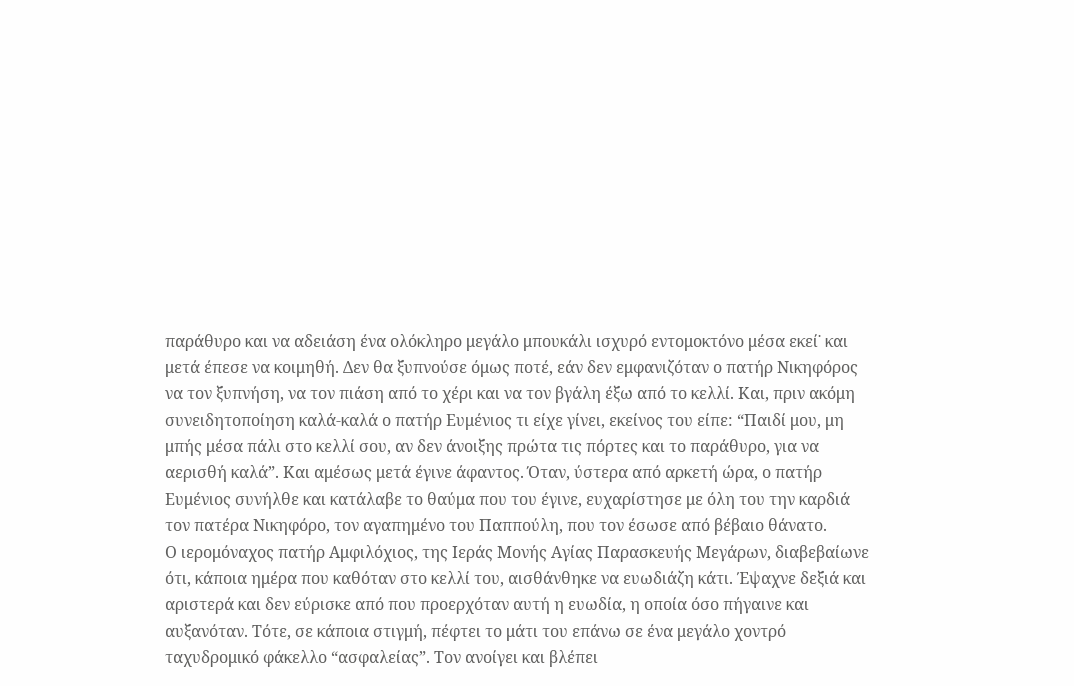παράθυρο και να αδειάση ένα ολόκληρο μεγάλο μπουκάλι ισχυρό εντομοκτόνο μέσα εκεί˙ και μετά έπεσε να κοιμηθή. Δεν θα ξυπνούσε όμως ποτέ, εάν δεν εμφανιζόταν ο πατήρ Νικηφόρος να τον ξυπνήση, να τον πιάση από το χέρι και να τον βγάλη έξω από το κελλί. Και, πριν ακόμη συνειδητοποίηση καλά-καλά ο πατήρ Ευμένιος τι είχε γίνει, εκείνος του είπε: “Παιδί μου, μη μπής μέσα πάλι στο κελλί σου, αν δεν άνοιξης πρώτα τις πόρτες και το παράθυρο, για να αερισθή καλά”. Και αμέσως μετά έγινε άφαντος. Όταν, ύστερα από αρκετή ώρα, ο πατήρ Ευμένιος συνήλθε και κατάλαβε το θαύμα που του έγινε, ευχαρίστησε με όλη του την καρδιά τον πατέρα Νικηφόρο, τον αγαπημένο του Παππούλη, που τον έσωσε από βέβαιο θάνατο.
Ο ιερομόναχος πατήρ Αμφιλόχιος, της Ιεράς Μονής Αγίας Παρασκευής Μεγάρων, διαβεβαίωνε ότι, κάποια ημέρα που καθόταν στο κελλί του, αισθάνθηκε να ευωδιάζη κάτι. Έψαχνε δεξιά και αριστερά και δεν εύρισκε από που προερχόταν αυτή η ευωδία, η οποία όσο πήγαινε και αυξανόταν. Τότε, σε κάποια στιγμή, πέφτει το μάτι του επάνω σε ένα μεγάλο χοντρό ταχυδρομικό φάκελλο “ασφαλείας”. Τον ανοίγει και βλέπει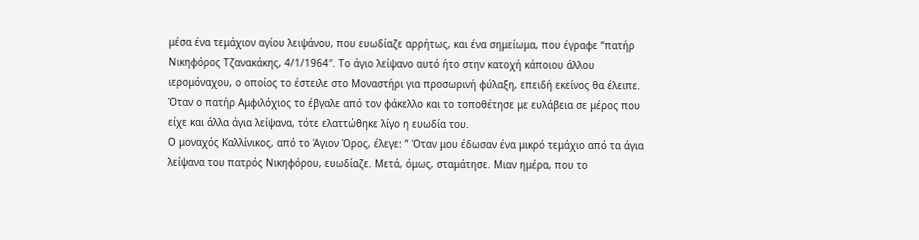μέσα ένα τεμάχιον αγίου λειψάνου, που ευωδίαζε αρρήτως, και ένα σημείωμα, που έγραφε “πατήρ Νικηφόρος Τζανακάκης, 4/1/1964″. Το άγιο λείψανο αυτό ήτο στην κατοχή κάποιου άλλου ιερομόναχου, ο οποίος το έστειλε στο Μοναστήρι για προσωρινή φύλαξη, επειδή εκείνος θα έλειπε.
Όταν ο πατήρ Αμφιλόχιος το έβγαλε από τον φάκελλο και το τοποθέτησε με ευλάβεια σε μέρος που είχε και άλλα άγια λείψανα, τότε ελαττώθηκε λίγο η ευωδία του.
Ο μοναχός Καλλίνικος, από το Άγιον Όρος, έλεγε: ” Όταν μου έδωσαν ένα μικρό τεμάχιο από τα άγια λείψανα του πατρός Νικηφόρου, ευωδίαζε. Μετά, όμως, σταμάτησε. Μιαν ημέρα, που το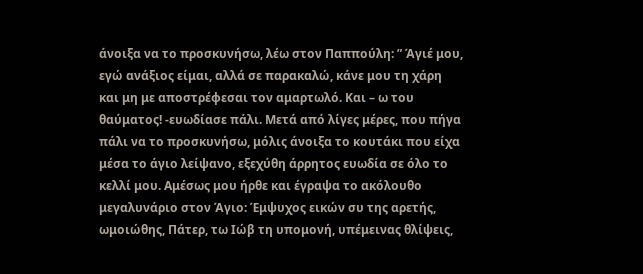άνοιξα να το προσκυνήσω, λέω στον Παππούλη: ” Άγιέ μου, εγώ ανάξιος είμαι, αλλά σε παρακαλώ, κάνε μου τη χάρη και μη με αποστρέφεσαι τον αμαρτωλό. Και – ω του θαύματος! -ευωδίασε πάλι. Μετά από λίγες μέρες, που πήγα πάλι να το προσκυνήσω, μόλις άνοιξα το κουτάκι που είχα μέσα το άγιο λείψανο, εξεχύθη άρρητος ευωδία σε όλο το κελλί μου. Αμέσως μου ήρθε και έγραψα το ακόλουθο μεγαλυνάριο στον Άγιο: Έμψυχος εικών συ της αρετής, ωμοιώθης, Πάτερ, τω Ιώβ τη υπομονή, υπέμεινας θλίψεις,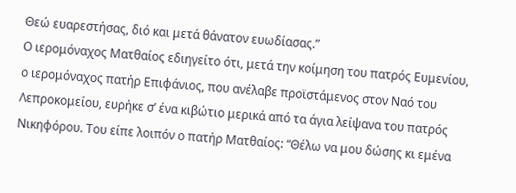Θεώ ευαρεστήσας, διό και μετά θάνατον ευωδίασας.”
Ο ιερομόναχος Ματθαίος εδιηγείτο ότι, μετά την κοίμηση του πατρός Ευμενίου, ο ιερομόναχος πατήρ Επιφάνιος, που ανέλαβε προϊστάμενος στον Ναό του Λεπροκομείου, ευρήκε σ’ ένα κιβώτιο μερικά από τα άγια λείψανα του πατρός Νικηφόρου. Του είπε λοιπόν ο πατήρ Ματθαίος: “Θέλω να μου δώσης κι εμένα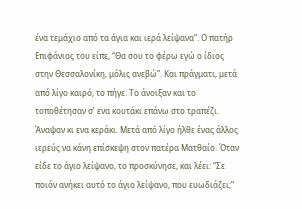ένα τεμάχιο από τα άγια και ιερά λείψανα”. Ο πατήρ Επιφάνιος του είπε, “Θα σου το φέρω εγώ ο ίδιος στην Θεσσαλονίκη, μόλις ανεβώ”. Και πράγματι, μετά από λίγο καιρό, το πήγε. Το άνοιξαν και το τοποθέτησαν σ’ ενα κουτάκι επάνω στο τραπέζι. Άναψαν κι ενα κεράκι. Μετά από λίγο ήλθε ένας άλλος ιερεύς να κάνη επίσκεψη στον πατέρα Ματθαίο. Όταν είδε το άγιο λείψανο, το προσκύνησε, και λέει: “Σε ποιόν ανήκει αυτό το άγιο λείψανο, που ευωδιάζει;”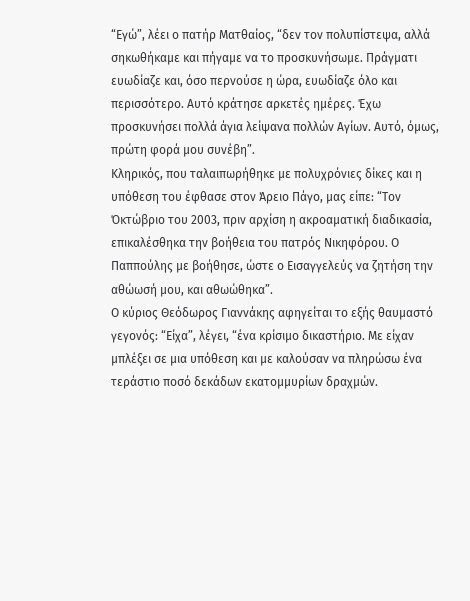“Εγώ”, λέει ο πατήρ Ματθαίος, “δεν τον πολυπίστεψα, αλλά σηκωθήκαμε και πήγαμε να το προσκυνήσωμε. Πράγματι ευωδίαζε και, όσο περνούσε η ώρα, ευωδίαζε όλο και περισσότερο. Αυτό κράτησε αρκετές ημέρες. Έχω προσκυνήσει πολλά άγια λείψανα πολλών Αγίων. Αυτό, όμως, πρώτη φορά μου συνέβη”.
Κληρικός, που ταλαιπωρήθηκε με πολυχρόνιες δίκες και η υπόθεση του έφθασε στον Άρειο Πάγο, μας είπε: “Τον Όκτώβριο του 2003, πριν αρχίση η ακροαματική διαδικασία, επικαλέσθηκα την βοήθεια του πατρός Νικηφόρου. Ο Παππούλης με βοήθησε, ώστε ο Εισαγγελεύς να ζητήση την αθώωσή μου, και αθωώθηκα”.
Ο κύριος Θεόδωρος Γιαννάκης αφηγείται το εξής θαυμαστό γεγονός: “Είχα”, λέγει, “ένα κρίσιμο δικαστήριο. Με είχαν μπλέξει σε μια υπόθεση και με καλούσαν να πληρώσω ένα τεράστιο ποσό δεκάδων εκατομμυρίων δραχμών.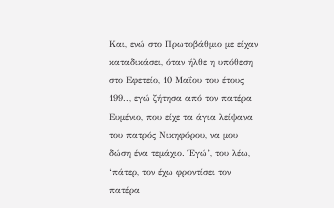Και, ενώ στο Πρωτοβάθμιο με είχαν καταδικάσει, όταν ήλθε η υπόθεση στο Εφετείο, 10 Μαΐου του έτους 199.., εγώ ζήτησα από τον πατέρα Ευμένιο, που είχε τα άγια λείψανα του πατρός Νικηφόρου, να μου δώση ένα τεμάχιο. Έγώ’, του λέω, ‘πάτερ, τον έχω φροντίσει τον πατέρα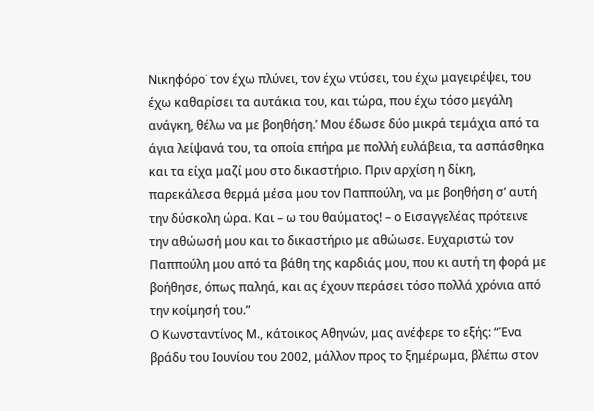Νικηφόρο˙ τον έχω πλύνει, τον έχω ντύσει, του έχω μαγειρέψει, του έχω καθαρίσει τα αυτάκια του, και τώρα, που έχω τόσο μεγάλη ανάγκη, θέλω να με βοηθήση.’ Μου έδωσε δύο μικρά τεμάχια από τα άγια λείψανά του, τα οποία επήρα με πολλή ευλάβεια, τα ασπάσθηκα και τα είχα μαζί μου στο δικαστήριο. Πριν αρχίση η δίκη, παρεκάλεσα θερμά μέσα μου τον Παππούλη, να με βοηθήση σ’ αυτή την δύσκολη ώρα. Και – ω του θαύματος! – ο Εισαγγελέας πρότεινε την αθώωσή μου και το δικαστήριο με αθώωσε. Ευχαριστώ τον Παππούλη μου από τα βάθη της καρδιάς μου, που κι αυτή τη φορά με βοήθησε, όπως παληά, και ας έχουν περάσει τόσο πολλά χρόνια από την κοίμησή του.”
Ο Κωνσταντίνος Μ., κάτοικος Αθηνών, μας ανέφερε το εξής: “Ένα βράδυ του Ιουνίου του 2002, μάλλον προς το ξημέρωμα, βλέπω στον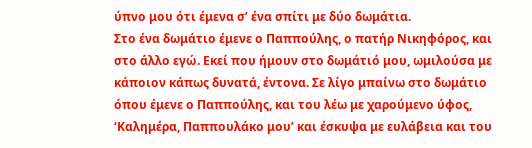ύπνο μου ότι έμενα σ’ ένα σπίτι με δύο δωμάτια.
Στο ένα δωμάτιο έμενε ο Παππούλης, ο πατήρ Νικηφόρος, και στο άλλο εγώ. Εκεί που ήμουν στο δωμάτιό μου, ωμιλούσα με κάποιον κάπως δυνατά, έντονα. Σε λίγο μπαίνω στο δωμάτιο όπου έμενε ο Παππούλης, και του λέω με χαρούμενο ύφος, ‘Καλημέρα, Παππουλάκο μου’ και έσκυψα με ευλάβεια και του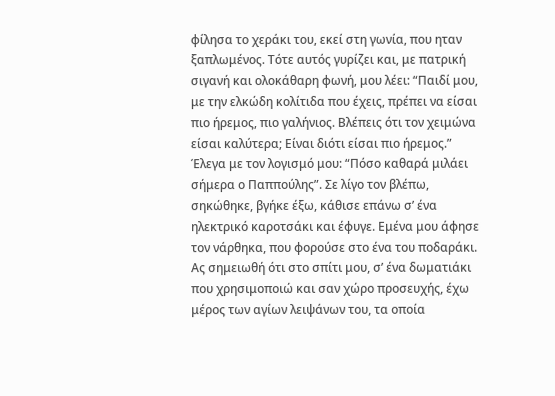φίλησα το χεράκι του, εκεί στη γωνία, που ηταν ξαπλωμένος. Τότε αυτός γυρίζει και, με πατρική σιγανή και ολοκάθαρη φωνή, μου λέει: “Παιδί μου, με την ελκώδη κολίτιδα που έχεις, πρέπει να είσαι πιο ήρεμος, πιο γαλήνιος. Βλέπεις ότι τον χειμώνα είσαι καλύτερα; Είναι διότι είσαι πιο ήρεμος.” Έλεγα με τον λογισμό μου: “Πόσο καθαρά μιλάει σήμερα ο Παππούλης”. Σε λίγο τον βλέπω, σηκώθηκε, βγήκε έξω, κάθισε επάνω σ’ ένα ηλεκτρικό καροτσάκι και έφυγε. Εμένα μου άφησε τον νάρθηκα, που φορούσε στο ένα του ποδαράκι. Ας σημειωθή ότι στο σπίτι μου, σ’ ένα δωματιάκι που χρησιμοποιώ και σαν χώρο προσευχής, έχω μέρος των αγίων λειψάνων του, τα οποία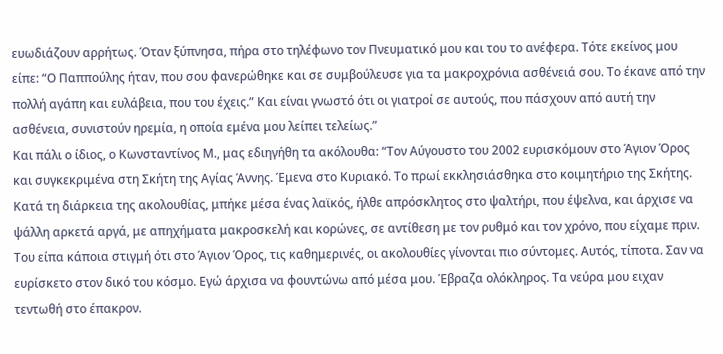ευωδιάζουν αρρήτως. Όταν ξύπνησα, πήρα στο τηλέφωνο τον Πνευματικό μου και του το ανέφερα. Τότε εκείνος μου είπε: “Ο Παππούλης ήταν, που σου φανερώθηκε και σε συμβούλευσε για τα μακροχρόνια ασθένειά σου. Το έκανε από την πολλή αγάπη και ευλάβεια, που του έχεις.” Και είναι γνωστό ότι οι γιατροί σε αυτούς, που πάσχουν από αυτή την ασθένεια, συνιστούν ηρεμία, η οποία εμένα μου λείπει τελείως.”
Και πάλι ο ίδιος, ο Κωνσταντίνος Μ., μας εδιηγήθη τα ακόλουθα: “Τον Αύγουστο του 2002 ευρισκόμουν στο Άγιον Όρος και συγκεκριμένα στη Σκήτη της Αγίας Άννης. Έμενα στο Κυριακό. Το πρωί εκκλησιάσθηκα στο κοιμητήριο της Σκήτης. Κατά τη διάρκεια της ακολουθίας, μπήκε μέσα ένας λαϊκός, ήλθε απρόσκλητος στο ψαλτήρι, που έψελνα, και άρχισε να ψάλλη αρκετά αργά, με απηχήματα μακροσκελή και κορώνες, σε αντίθεση με τον ρυθμό και τον χρόνο, που είχαμε πριν. Του είπα κάποια στιγμή ότι στο Άγιον Όρος, τις καθημερινές, οι ακολουθίες γίνονται πιο σύντομες. Αυτός, τίποτα. Σαν να ευρίσκετο στον δικό του κόσμο. Εγώ άρχισα να φουντώνω από μέσα μου. Έβραζα ολόκληρος. Τα νεύρα μου ειχαν τεντωθή στο έπακρον.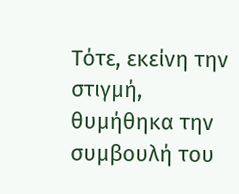Τότε, εκείνη την στιγμή, θυμήθηκα την συμβουλή του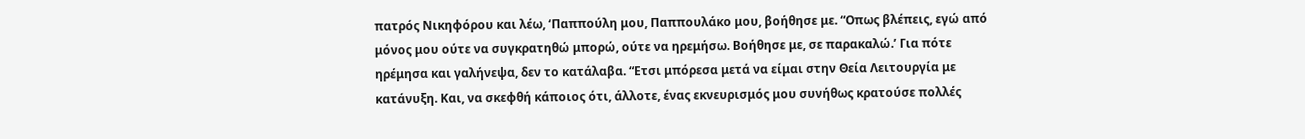πατρός Νικηφόρου και λέω, ‘Παππούλη μου, Παππουλάκο μου, βοήθησε με. “Οπως βλέπεις, εγώ από μόνος μου ούτε να συγκρατηθώ μπορώ, ούτε να ηρεμήσω. Βοήθησε με, σε παρακαλώ.’ Για πότε ηρέμησα και γαλήνεψα, δεν το κατάλαβα. “Ετσι μπόρεσα μετά να είμαι στην Θεία Λειτουργία με κατάνυξη. Και, να σκεφθή κάποιος ότι, άλλοτε, ένας εκνευρισμός μου συνήθως κρατούσε πολλές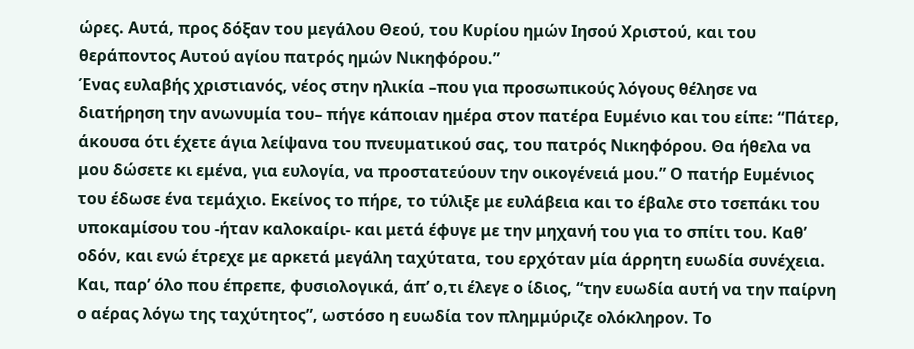ώρες. Αυτά, προς δόξαν του μεγάλου Θεού, του Κυρίου ημών Ιησού Χριστού, και του θεράποντος Αυτού αγίου πατρός ημών Νικηφόρου.”
Ένας ευλαβής χριστιανός, νέος στην ηλικία –που για προσωπικούς λόγους θέλησε να διατήρηση την ανωνυμία του– πήγε κάποιαν ημέρα στον πατέρα Ευμένιο και του είπε: “Πάτερ, άκουσα ότι έχετε άγια λείψανα του πνευματικού σας, του πατρός Νικηφόρου. Θα ήθελα να μου δώσετε κι εμένα, για ευλογία, να προστατεύουν την οικογένειά μου.” Ο πατήρ Ευμένιος του έδωσε ένα τεμάχιο. Εκείνος το πήρε, το τύλιξε με ευλάβεια και το έβαλε στο τσεπάκι του υποκαμίσου του -ήταν καλοκαίρι- και μετά έφυγε με την μηχανή του για το σπίτι του. Καθ’ οδόν, και ενώ έτρεχε με αρκετά μεγάλη ταχύτατα, του ερχόταν μία άρρητη ευωδία συνέχεια. Και, παρ’ όλο που έπρεπε, φυσιολογικά, άπ’ ο,τι έλεγε ο ίδιος, “την ευωδία αυτή να την παίρνη ο αέρας λόγω της ταχύτητος”, ωστόσο η ευωδία τον πλημμύριζε ολόκληρον. Το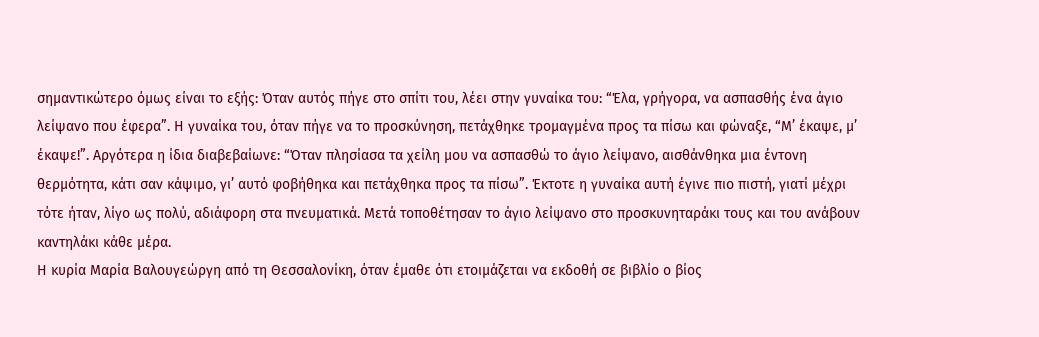σημαντικώτερο όμως είναι το εξής: Όταν αυτός πήγε στο σπίτι του, λέει στην γυναίκα του: “Έλα, γρήγορα, να ασπασθής ένα άγιο λείψανο που έφερα”. Η γυναίκα του, όταν πήγε να το προσκύνηση, πετάχθηκε τρομαγμένα προς τα πίσω και φώναξε, “Μ’ έκαψε, μ’ έκαψε!”. Αργότερα η ίδια διαβεβαίωνε: “Όταν πλησίασα τα χείλη μου να ασπασθώ το άγιο λείψανο, αισθάνθηκα μια έντονη θερμότητα, κάτι σαν κάψιμο, γι’ αυτό φοβήθηκα και πετάχθηκα προς τα πίσω”. Έκτοτε η γυναίκα αυτή έγινε πιο πιστή, γιατί μέχρι τότε ήταν, λίγο ως πολύ, αδιάφορη στα πνευματικά. Μετά τοποθέτησαν το άγιο λείψανο στο προσκυνηταράκι τους και του ανάβουν καντηλάκι κάθε μέρα.
Η κυρία Μαρία Βαλουγεώργη από τη Θεσσαλονίκη, όταν έμαθε ότι ετοιμάζεται να εκδοθή σε βιβλίο ο βίος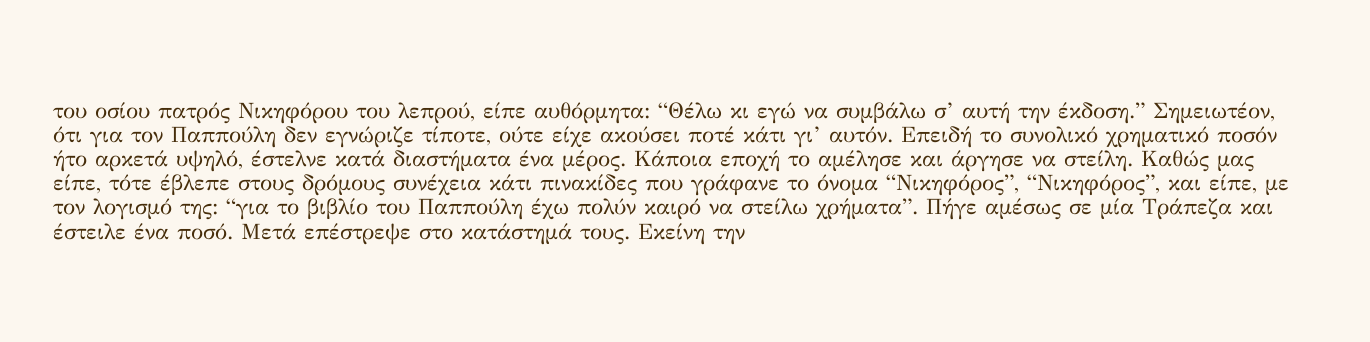του οσίου πατρός Νικηφόρου του λεπρού, είπε αυθόρμητα: “Θέλω κι εγώ να συμβάλω σ’ αυτή την έκδοση.” Σημειωτέον, ότι για τον Παππούλη δεν εγνώριζε τίποτε, ούτε είχε ακούσει ποτέ κάτι γι’ αυτόν. Επειδή το συνολικό χρηματικό ποσόν ήτο αρκετά υψηλό, έστελνε κατά διαστήματα ένα μέρος. Κάποια εποχή το αμέλησε και άργησε να στείλη. Καθώς μας είπε, τότε έβλεπε στους δρόμους συνέχεια κάτι πινακίδες που γράφανε το όνομα “Νικηφόρος”, “Νικηφόρος”, και είπε, με τον λογισμό της: “για το βιβλίο του Παππούλη έχω πολύν καιρό να στείλω χρήματα”. Πήγε αμέσως σε μία Τράπεζα και έστειλε ένα ποσό. Μετά επέστρεψε στο κατάστημά τους. Εκείνη την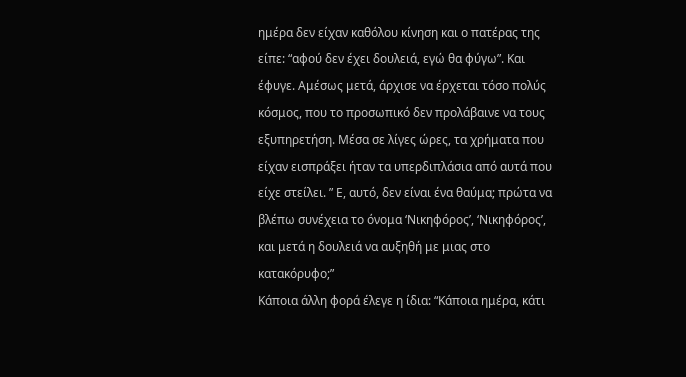ημέρα δεν είχαν καθόλου κίνηση και ο πατέρας της είπε: “αφού δεν έχει δουλειά, εγώ θα φύγω”. Και έφυγε. Αμέσως μετά, άρχισε να έρχεται τόσο πολύς κόσμος, που το προσωπικό δεν προλάβαινε να τους εξυπηρετήση. Μέσα σε λίγες ώρες, τα χρήματα που είχαν εισπράξει ήταν τα υπερδιπλάσια από αυτά που είχε στείλει. ” Ε, αυτό, δεν είναι ένα θαύμα; πρώτα να βλέπω συνέχεια το όνομα ‘Νικηφόρος’, ‘Νικηφόρος’, και μετά η δουλειά να αυξηθή με μιας στο κατακόρυφο;”
Κάποια άλλη φορά έλεγε η ίδια: “Κάποια ημέρα, κάτι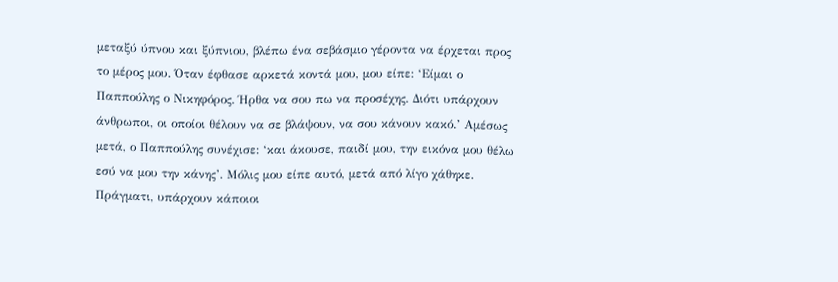μεταξύ ύπνου και ξύπνιου, βλέπω ένα σεβάσμιο γέροντα να έρχεται προς το μέρος μου. Όταν έφθασε αρκετά κοντά μου, μου είπε: ‘Είμαι ο Παππούλης ο Νικηφόρος. Ήρθα να σου πω να προσέχης. Διότι υπάρχουν άνθρωποι, οι οποίοι θέλουν να σε βλάψουν, να σου κάνουν κακό.’ Αμέσως μετά, ο Παππούλης συνέχισε: ‘και άκουσε, παιδί μου, την εικόνα μου θέλω εσύ να μου την κάνης’. Μόλις μου είπε αυτό, μετά από λίγο χάθηκε. Πράγματι, υπάρχουν κάποιοι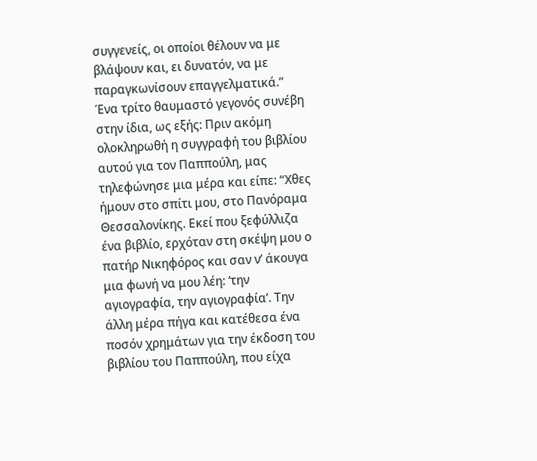συγγενείς, οι οποίοι θέλουν να με βλάψουν και, ει δυνατόν, να με παραγκωνίσουν επαγγελματικά.”
Ένα τρίτο θαυμαστό γεγονός συνέβη στην ίδια, ως εξής: Πριν ακόμη ολοκληρωθή η συγγραφή του βιβλίου αυτού για τον Παππούλη, μας τηλεφώνησε μια μέρα και είπε: “Χθες ήμουν στο σπίτι μου, στο Πανόραμα Θεσσαλονίκης. Εκεί που ξεφύλλιζα ένα βιβλίο, ερχόταν στη σκέψη μου ο πατήρ Νικηφόρος και σαν ν’ άκουγα μια φωνή να μου λέη: ‘την αγιογραφία, την αγιογραφία’. Την άλλη μέρα πήγα και κατέθεσα ένα ποσόν χρημάτων για την έκδοση του βιβλίου του Παππούλη, που είχα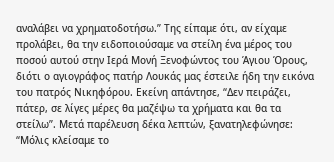αναλάβει να χρηματοδοτήσω.” Της είπαμε ότι, αν είχαμε προλάβει, θα την ειδοποιούσαμε να στείλη ένα μέρος του ποσού αυτού στην Ιερά Μονή Ξενοφώντος του Άγιου Όρους, διότι ο αγιογράφος πατήρ Λουκάς μας έστειλε ήδη την εικόνα του πατρός Νικηφόρου. Εκείνη απάντησε, “Δεν πειράζει, πάτερ, σε λίγες μέρες θα μαζέψω τα χρήματα και θα τα στείλω”. Μετά παρέλευση δέκα λεπτών, ξανατηλεφώνησε: “Μόλις κλείσαμε το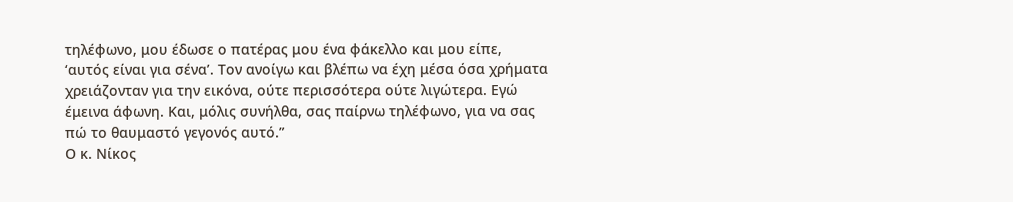τηλέφωνο, μου έδωσε ο πατέρας μου ένα φάκελλο και μου είπε, ‘αυτός είναι για σένα’. Τον ανοίγω και βλέπω να έχη μέσα όσα χρήματα χρειάζονταν για την εικόνα, ούτε περισσότερα ούτε λιγώτερα. Εγώ έμεινα άφωνη. Και, μόλις συνήλθα, σας παίρνω τηλέφωνο, για να σας πώ το θαυμαστό γεγονός αυτό.”
Ο κ. Νίκος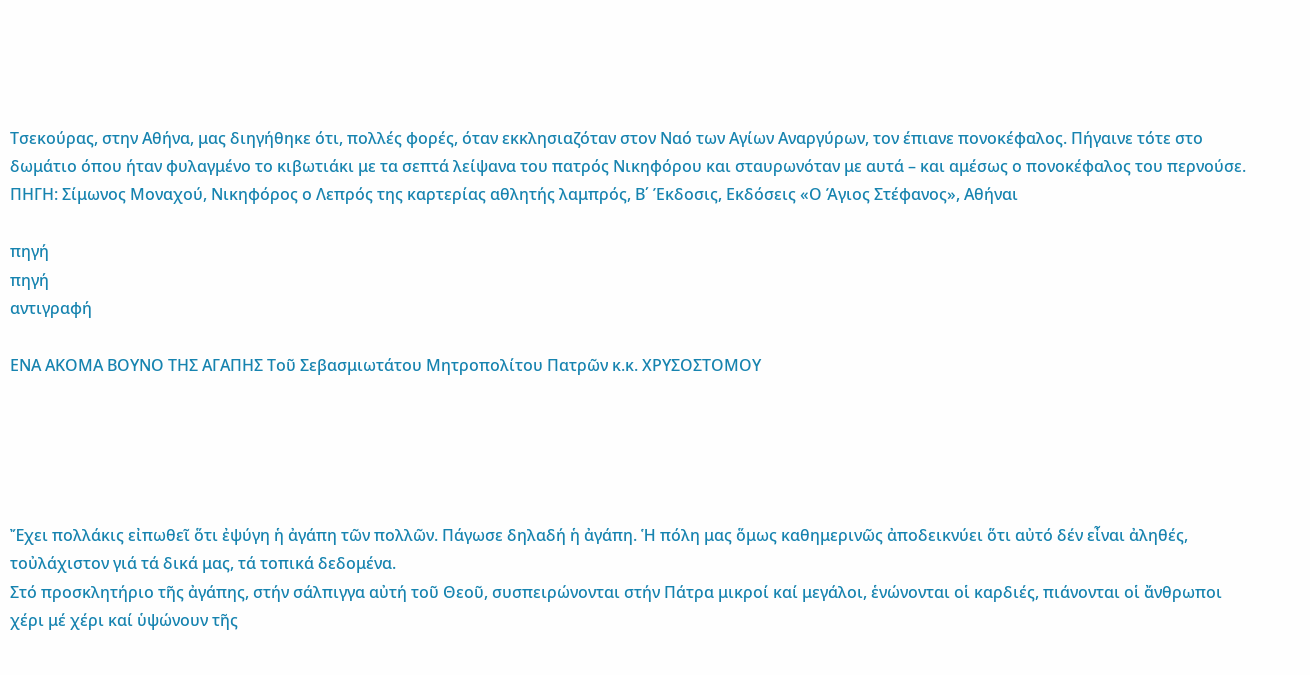Τσεκούρας, στην Αθήνα, μας διηγήθηκε ότι, πολλές φορές, όταν εκκλησιαζόταν στον Ναό των Αγίων Αναργύρων, τον έπιανε πονοκέφαλος. Πήγαινε τότε στο δωμάτιο όπου ήταν φυλαγμένο το κιβωτιάκι με τα σεπτά λείψανα του πατρός Νικηφόρου και σταυρωνόταν με αυτά – και αμέσως ο πονοκέφαλος του περνούσε.
ΠΗΓΗ: Σίμωνος Μοναχού, Νικηφόρος ο Λεπρός της καρτερίας αθλητής λαμπρός, Β΄ Έκδοσις, Εκδόσεις «Ο Άγιος Στέφανος», Αθήναι

πηγή
πηγή
αντιγραφή

ΕΝΑ ΑΚΟΜΑ ΒΟΥΝΟ ΤΗΣ ΑΓΑΠΗΣ Τοῦ Σεβασμιωτάτου Μητροπολίτου Πατρῶν κ.κ. ΧΡΥΣΟΣΤΟΜΟΥ





Ἔχει πολλάκις εἰπωθεῖ ὅτι ἐψύγη ἡ ἀγάπη τῶν πολλῶν. Πάγωσε δηλαδή ἡ ἀγάπη. Ἡ πόλη μας ὅμως καθημερινῶς ἀποδεικνύει ὅτι αὐτό δέν εἶναι ἀληθές, τοὐλάχιστον γιά τά δικά μας, τά τοπικά δεδομένα.
Στό προσκλητήριο τῆς ἀγάπης, στήν σάλπιγγα αὐτή τοῦ Θεοῦ, συσπειρώνονται στήν Πάτρα μικροί καί μεγάλοι, ἑνώνονται οἱ καρδιές, πιάνονται οἱ ἄνθρωποι χέρι μέ χέρι καί ὑψώνουν τῆς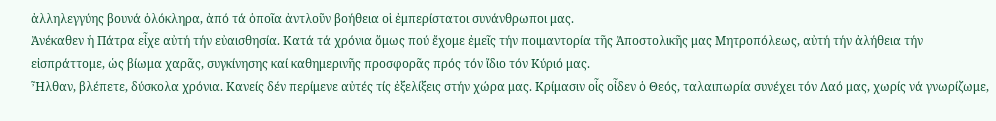ἀλληλεγγύης βουνά ὁλόκληρα, ἀπό τά ὁποῖα ἀντλοῦν βοήθεια οἱ ἐμπερίστατοι συνάνθρωποι μας.
Ἀνέκαθεν ἡ Πάτρα εἶχε αὐτή τήν εὐαισθησία. Κατά τά χρόνια ὅμως πού ἔχομε ἐμεῖς τήν ποιμαντορία τῆς Ἀποστολικῆς μας Μητροπόλεως, αὐτή τήν ἀλήθεια τήν εἰσπράττομε, ὡς βίωμα χαρᾶς, συγκίνησης καί καθημερινῆς προσφορᾶς πρός τόν ἴδιο τόν Κύριό μας.
Ἦλθαν, βλέπετε, δύσκολα χρόνια. Κανείς δέν περίμενε αὐτές τίς ἐξελίξεις στήν χώρα μας. Κρίμασιν οἷς οἶδεν ὁ Θεός, ταλαιπωρία συνέχει τόν Λαό μας, χωρίς νά γνωρίζωμε,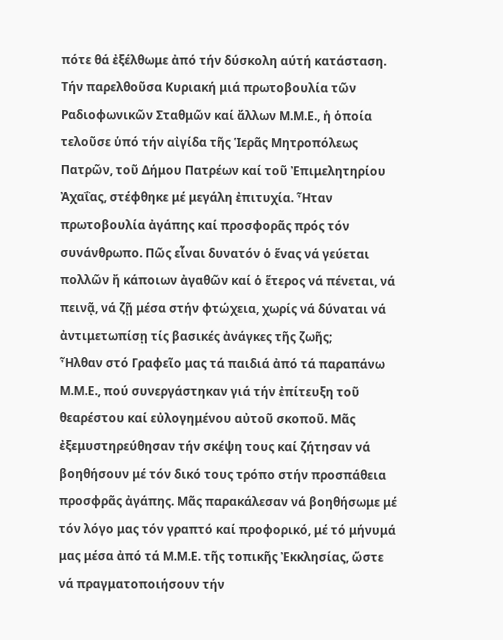πότε θά ἐξέλθωμε ἀπό τήν δύσκολη αύτή κατάσταση.
Τήν παρελθοῦσα Κυριακή μιά πρωτοβουλία τῶν Ραδιοφωνικῶν Σταθμῶν καί ἄλλων Μ.Μ.Ε., ἡ ὁποία τελοῦσε ὑπό τήν αἰγίδα τῆς Ἱερᾶς Μητροπόλεως Πατρῶν, τοῦ Δήμου Πατρέων καί τοῦ Ἐπιμελητηρίου Ἀχαΐας, στέφθηκε μέ μεγάλη ἐπιτυχία. Ἦταν πρωτοβουλία ἀγάπης καί προσφορᾶς πρός τόν συνάνθρωπο. Πῶς εἶναι δυνατόν ὁ ἕνας νά γεύεται πολλῶν ἤ κάποιων ἀγαθῶν καί ὁ ἕτερος νά πένεται, νά πεινᾷ, νά ζῇ μέσα στήν φτώχεια, χωρίς νά δύναται νά ἀντιμετωπίσῃ τίς βασικές ἀνάγκες τῆς ζωῆς;
Ἦλθαν στό Γραφεῖο μας τά παιδιά ἀπό τά παραπάνω Μ.Μ.Ε., πού συνεργάστηκαν γιά τήν ἐπίτευξη τοῦ θεαρέστου καί εὐλογημένου αὐτοῦ σκοποῦ. Μᾶς ἐξεμυστηρεύθησαν τήν σκέψη τους καί ζήτησαν νά βοηθήσουν μέ τόν δικό τους τρόπο στήν προσπάθεια προσφρᾶς ἀγάπης. Μᾶς παρακάλεσαν νά βοηθήσωμε μέ τόν λόγο μας τόν γραπτό καί προφορικό, μέ τό μήνυμά μας μέσα ἀπό τά Μ.Μ.Ε. τῆς τοπικῆς Ἐκκλησίας, ὥστε νά πραγματοποιήσουν τήν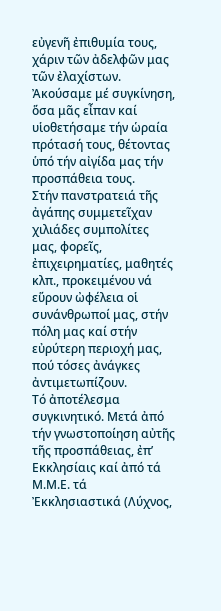εὐγενῆ ἐπιθυμία τους, χάριν τῶν ἀδελφῶν μας τῶν ἐλαχίστων.
Ἀκούσαμε μέ συγκίνηση, ὅσα μᾶς εἶπαν καί υἱοθετήσαμε τήν ὡραία πρότασή τους, θέτοντας ὑπό τήν αἰγίδα μας τήν προσπάθεια τους.
Στήν πανστρατειά τῆς ἀγάπης συμμετεῖχαν χιλιάδες συμπολίτες μας, φορεῖς, ἐπιχειρηματίες, μαθητές κλπ., προκειμένου νά εὕρουν ὠφέλεια οἱ συνάνθρωποί μας, στήν πόλη μας καί στήν εὐρύτερη περιοχή μας, πού τόσες ἀνάγκες ἀντιμετωπίζουν.
Τό ἀποτέλεσμα συγκινητικό. Μετά ἀπό τήν γνωστοποίηση αὐτῆς τῆς προσπάθειας, ἐπ’ Εκκλησίαις καί ἀπό τά Μ.Μ.Ε. τά Ἐκκλησιαστικά (Λύχνος,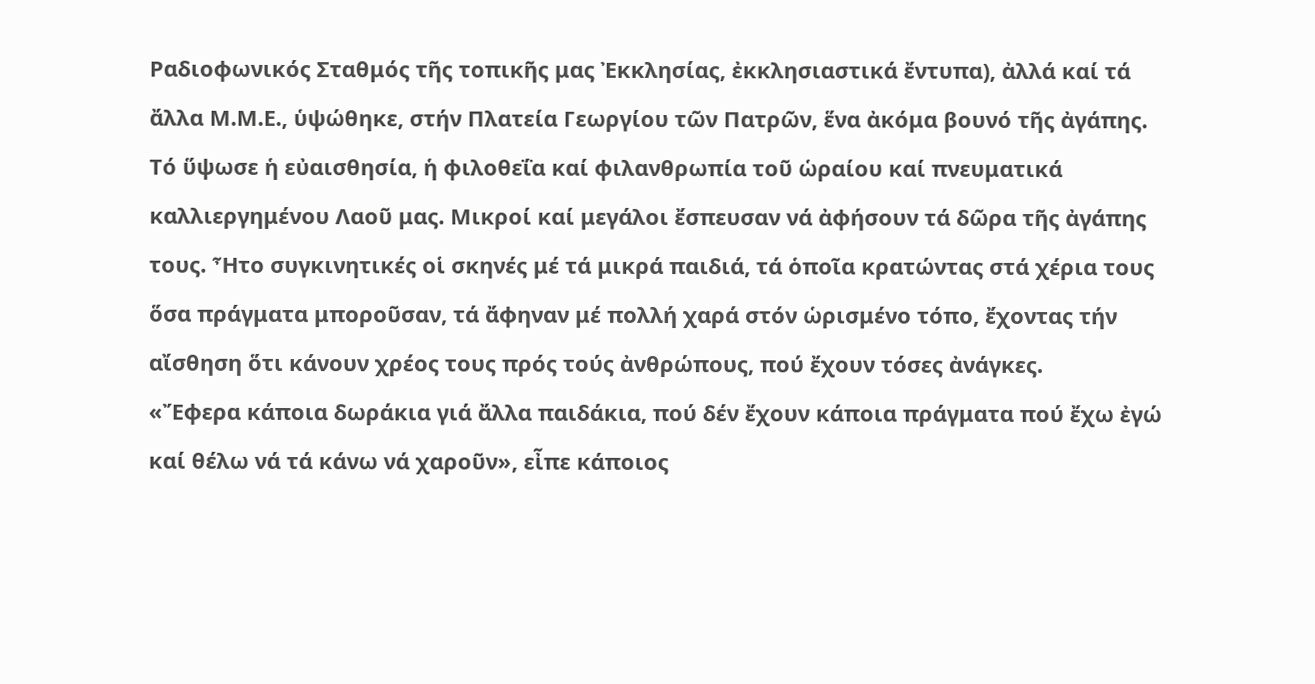Ραδιοφωνικός Σταθμός τῆς τοπικῆς μας Ἐκκλησίας, ἐκκλησιαστικά ἔντυπα), ἀλλά καί τά ἄλλα Μ.Μ.Ε., ὑψώθηκε, στήν Πλατεία Γεωργίου τῶν Πατρῶν, ἕνα ἀκόμα βουνό τῆς ἀγάπης. Τό ὕψωσε ἡ εὐαισθησία, ἡ φιλοθεΐα καί φιλανθρωπία τοῦ ὡραίου καί πνευματικά καλλιεργημένου Λαοῦ μας. Μικροί καί μεγάλοι ἔσπευσαν νά ἀφήσουν τά δῶρα τῆς ἀγάπης τους. Ἦτο συγκινητικές οἱ σκηνές μέ τά μικρά παιδιά, τά ὁποῖα κρατώντας στά χέρια τους ὅσα πράγματα μποροῦσαν, τά ἄφηναν μέ πολλή χαρά στόν ὡρισμένο τόπο, ἔχοντας τήν αἴσθηση ὅτι κάνουν χρέος τους πρός τούς ἀνθρώπους, πού ἔχουν τόσες ἀνάγκες.
«Ἔφερα κάποια δωράκια γιά ἄλλα παιδάκια, πού δέν ἔχουν κάποια πράγματα πού ἔχω ἐγώ καί θέλω νά τά κάνω νά χαροῦν», εἶπε κάποιος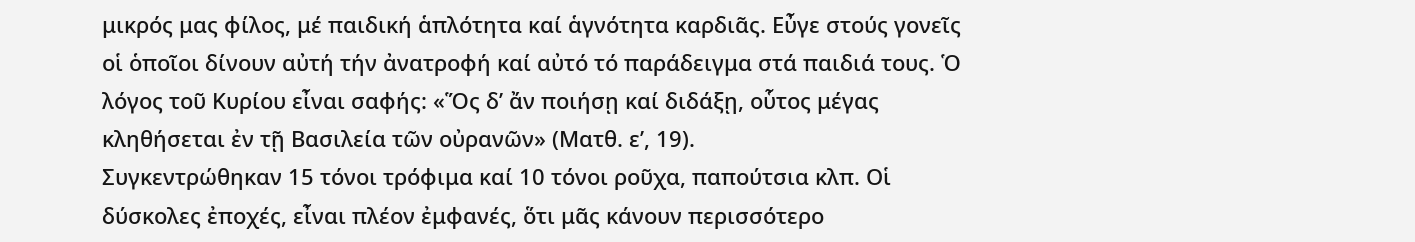μικρός μας φίλος, μέ παιδική ἁπλότητα καί ἁγνότητα καρδιᾶς. Εὖγε στούς γονεῖς οἱ ὁποῖοι δίνουν αὐτή τήν ἀνατροφή καί αὐτό τό παράδειγμα στά παιδιά τους. Ὁ λόγος τοῦ Κυρίου εἶναι σαφής: «Ὅς δ’ ἄν ποιήσῃ καί διδάξῃ, οὗτος μέγας κληθήσεται ἐν τῇ Βασιλεία τῶν οὐρανῶν» (Ματθ. ε’, 19).
Συγκεντρώθηκαν 15 τόνοι τρόφιμα καί 10 τόνοι ροῦχα, παπούτσια κλπ. Οἱ δύσκολες ἐποχές, εἶναι πλέον ἐμφανές, ὅτι μᾶς κάνουν περισσότερο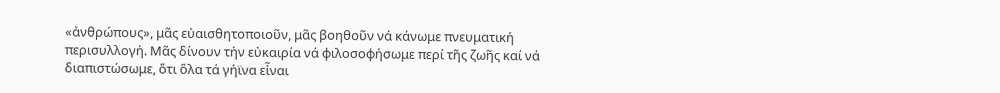«ἀνθρώπους», μᾶς εὐαισθητοποιοῦν, μᾶς βοηθοῦν νά κάνωμε πνευματική περισυλλογή. Μᾶς δίνουν τήν εὐκαιρία νά φιλοσοφήσωμε περί τῆς ζωῆς καί νά διαπιστώσωμε, ὅτι ὅλα τά γήϊνα εἶναι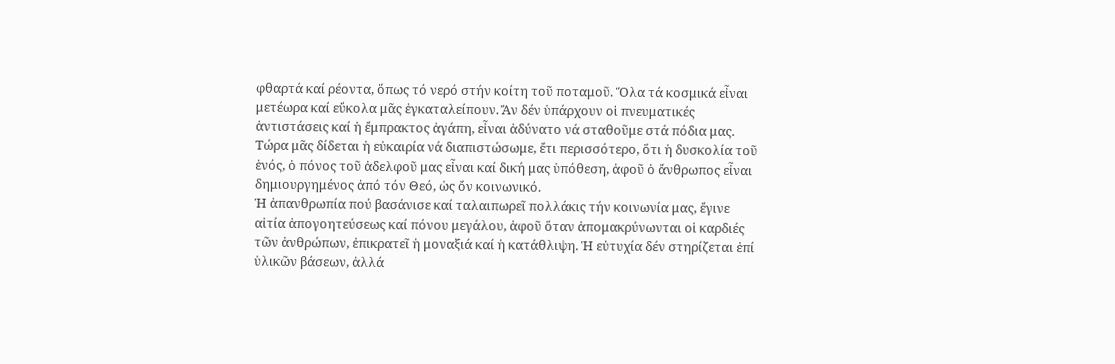φθαρτά καί ρέοντα, ὅπως τό νερό στήν κοίτη τοῦ ποταμοῦ. Ὅλα τά κοσμικά εἶναι μετέωρα καί εὔκολα μᾶς ἐγκαταλείπουν. Ἄν δέν ὑπάρχουν οἱ πνευματικές ἀντιστάσεις καί ἡ ἔμπρακτος ἀγάπη, εἶναι ἀδύνατο νά σταθοῦμε στά πόδια μας. Τώρα μᾶς δίδεται ἡ εὐκαιρία νά διαπιστώσωμε, ἔτι περισσότερο, ὅτι ἡ δυσκολία τοῦ ἑνός, ὁ πόνος τοῦ ἀδελφοῦ μας εἶναι καί δική μας ὑπόθεση, ἀφοῦ ὁ ἄνθρωπος εἶναι δημιουργημένος ἀπό τόν Θεό, ὡς ὄν κοινωνικό.
Ἡ ἀπανθρωπία πού βασάνισε καί ταλαιπωρεῖ πολλάκις τήν κοινωνία μας, ἔγινε αἰτία ἀπογοητεύσεως καί πόνου μεγάλου, ἀφοῦ ὅταν ἀπομακρύνωνται οἱ καρδιές τῶν ἀνθρώπων, ἐπικρατεῖ ἡ μοναξιά καί ἡ κατάθλιψη. Ἡ εὐτυχία δέν στηρίζεται ἐπί ὑλικῶν βάσεων, ἀλλά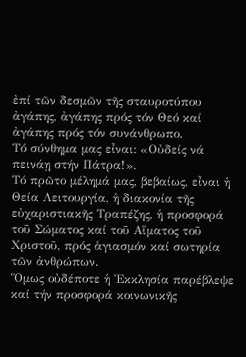ἐπί τῶν δεσμῶν τῆς σταυροτύπου ἀγάπης, ἀγάπης πρός τόν Θεό καί ἀγάπης πρός τόν συνάνθρωπο.
Τό σύνθημα μας εἶναι: «Οὐδείς νά πεινάῃ στήν Πάτρα!».
Τό πρῶτο μέλημά μας, βεβαίως, εἶναι ἡ Θεία Λειτουργία, ἡ διακονία τῆς εὐχαριστιακῆς Τραπέζης, ἡ προσφορά τοῦ Σώματος καί τοῦ Αἵματος τοῦ Χριστοῦ, πρός ἁγιασμόν καί σωτηρία τῶν ἀνθρώπων.
Ὅμως οὐδέποτε ἡ Ἐκκλησία παρέβλεψε καί τήν προσφορά κοινωνικῆς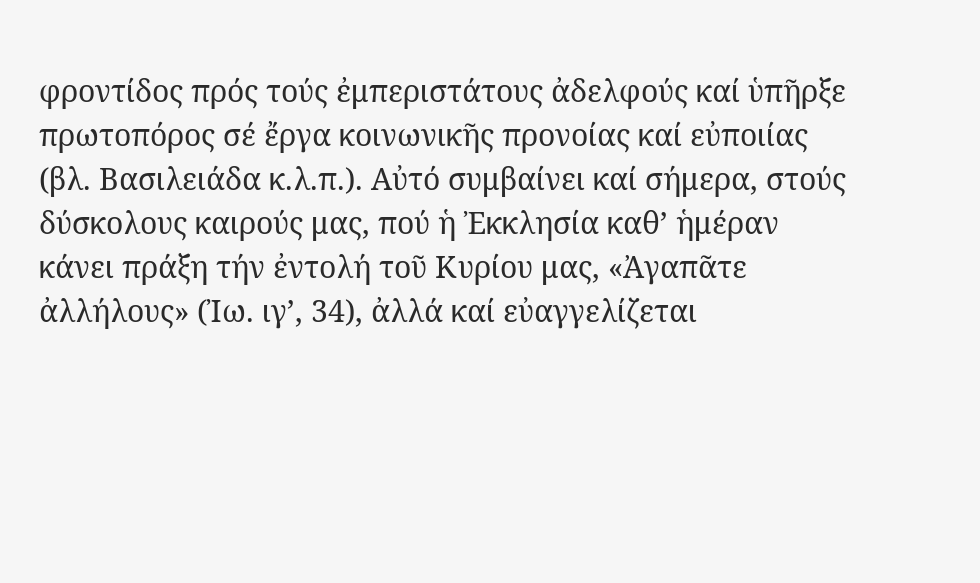φροντίδος πρός τούς ἐμπεριστάτους ἀδελφούς καί ὑπῆρξε πρωτοπόρος σέ ἔργα κοινωνικῆς προνοίας καί εὐποιίας (βλ. Βασιλειάδα κ.λ.π.). Αὐτό συμβαίνει καί σήμερα, στούς δύσκολους καιρούς μας, πού ἡ Ἐκκλησία καθ’ ἡμέραν κάνει πράξη τήν ἐντολή τοῦ Κυρίου μας, «Ἀγαπᾶτε ἀλλήλους» (Ἰω. ιγ’, 34), ἀλλά καί εὐαγγελίζεται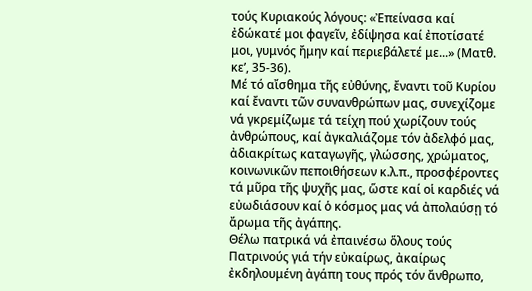τούς Κυριακούς λόγους: «Ἐπείνασα καί ἐδώκατέ μοι φαγεῖν, ἐδίψησα καί ἐποτίσατέ μοι, γυμνός ἤμην καί περιεβάλετέ με...» (Ματθ. κε’, 35-36).
Μέ τό αἴσθημα τῆς εὐθύνης, ἔναντι τοῦ Κυρίου καί ἔναντι τῶν συνανθρώπων μας, συνεχίζομε νά γκρεμίζωμε τά τείχη πού χωρίζουν τούς ἀνθρώπους, καί ἀγκαλιάζομε τόν ἀδελφό μας, ἀδιακρίτως καταγωγῆς, γλώσσης, χρώματος, κοινωνικῶν πεποιθήσεων κ.λ.π., προσφέροντες τά μῦρα τῆς ψυχῆς μας, ὥστε καί οἱ καρδιές νά εὐωδιάσουν καί ὁ κόσμος μας νά ἀπολαύσῃ τό ἄρωμα τῆς ἀγάπης.
Θέλω πατρικά νά ἐπαινέσω ὅλους τούς Πατρινούς γιά τήν εὐκαίρως, ἀκαίρως ἐκδηλουμένη ἀγάπη τους πρός τόν ἄνθρωπο,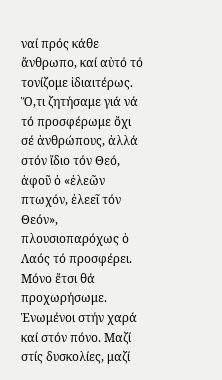ναί πρός κάθε ἄνθρωπο, καί αὐτό τό τονίζομε ἰδιαιτέρως. Ὅ,τι ζητήσαμε γιά νά τό προσφέρωμε ὄχι σέ ἀνθρώπους, ἀλλά στόν ἴδιο τόν Θεό, ἀφοῦ ὁ «ἐλεῶν πτωχόν, ἐλεεῖ τόν Θεόν», πλουσιοπαρόχως ὁ Λαός τό προσφέρει. Μόνο ἔτσι θά προχωρήσωμε. Ἑνωμένοι στήν χαρά καί στόν πόνο. Μαζί στίς δυσκολίες, μαζί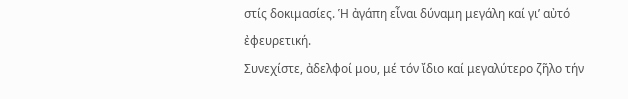στίς δοκιμασίες. Ἡ ἀγάπη εἶναι δύναμη μεγάλη καί γι’ αὐτό ἐφευρετική.
Συνεχίστε, ἀδελφοί μου, μέ τόν ἴδιο καί μεγαλύτερο ζῆλο τήν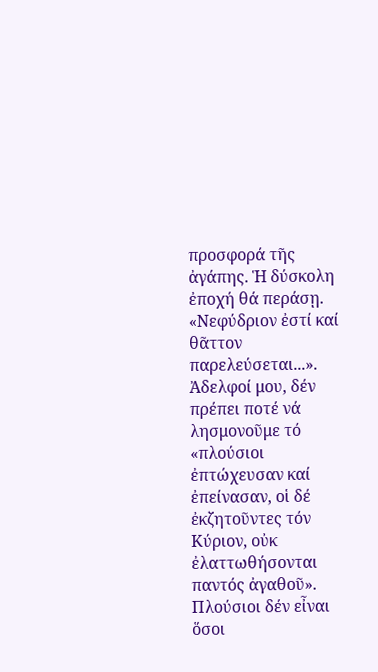προσφορά τῆς ἀγάπης. Ἡ δύσκολη ἐποχή θά περάσῃ. «Νεφύδριον ἐστί καί θᾶττον παρελεύσεται...».
Ἀδελφοί μου, δέν πρέπει ποτέ νά λησμονοῦμε τό «πλούσιοι ἐπτώχευσαν καί ἐπείνασαν, οἱ δέ ἐκζητοῦντες τόν Κύριον, οὐκ ἐλαττωθήσονται παντός ἀγαθοῦ». Πλούσιοι δέν εἶναι ὅσοι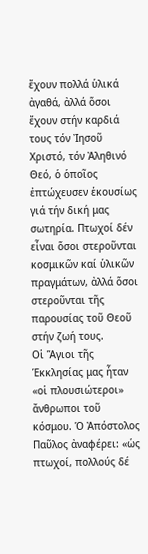ἔχουν πολλά ὑλικά ἀγαθά, ἀλλά ὅσοι ἔχουν στήν καρδιά τους τόν Ἰησοῦ Χριστό, τόν Ἀληθινό Θεό, ὁ ὁποῖος ἐπτώχευσεν ἑκουσίως γιά τήν δική μας σωτηρία. Πτωχοί δέν εἶναι ὅσοι στεροῦνται κοσμικῶν καί ὑλικῶν πραγμάτων, ἀλλά ὅσοι στεροῦνται τῆς παρουσίας τοῦ Θεοῦ στήν ζωή τους.
Οἱ Ἅγιοι τῆς Ἑκκλησίας μας ἦταν «οἱ πλουσιώτεροι» ἄνθρωποι τοῦ κόσμου. Ὁ Ἀπόστολος Παῦλος ἀναφέρει: «ὡς πτωχοί, πολλούς δέ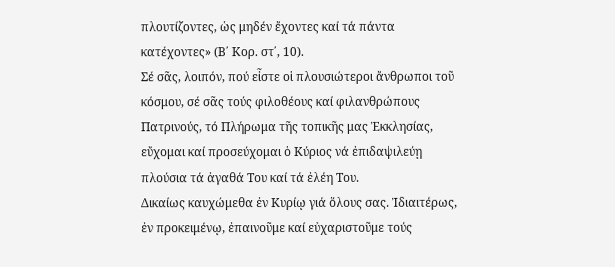πλουτίζοντες, ὡς μηδέν ἔχοντες καί τά πάντα κατέχοντες» (Β΄ Κορ. στ΄, 10).
Σέ σᾶς, λοιπόν, πού εἶστε οἱ πλουσιώτεροι ἄνθρωποι τοῦ κόσμου, σέ σᾶς τούς φιλοθέους καί φιλανθρώπους Πατρινούς, τό Πλήρωμα τῆς τοπικῆς μας Ἐκκλησίας, εὔχομαι καί προσεύχομαι ὁ Κύριος νά ἐπιδαψιλεύῃ πλούσια τά ἀγαθά Του καί τά ἐλέη Του.
Δικαίως καυχώμεθα ἐν Κυρίῳ γιά ὅλους σας. Ἰδιαιτέρως, ἐν προκειμένῳ, ἐπαινοῦμε καί εὐχαριστοῦμε τούς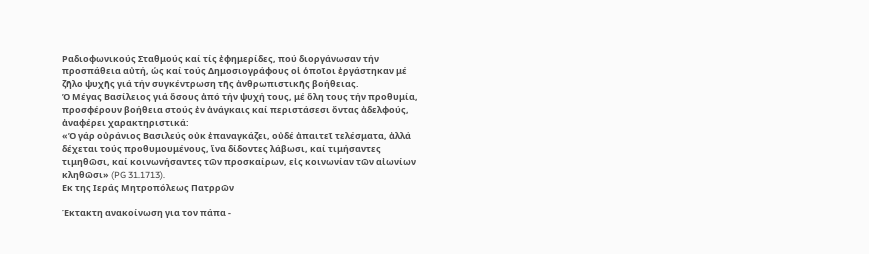Ραδιοφωνικούς Σταθμούς καί τίς ἐφημερίδες, πού διοργάνωσαν τήν προσπάθεια αὐτή, ὡς καί τούς Δημοσιογράφους οἱ ὁποῖοι ἐργάστηκαν μέ ζῆλο ψυχῆς γιά τήν συγκέντρωση τῆς ἀνθρωπιστικῆς βοήθειας.
Ὁ Μέγας Βασίλειος γιά ὅσους ἀπό τήν ψυχή τους, μέ ὅλη τους τήν προθυμία, προσφέρουν βοήθεια στούς ἐν ἀνάγκαις καί περιστάσεσι ὄντας ἀδελφούς, ἀναφέρει χαρακτηριστικά:
«Ὁ γάρ οὐράνιος Βασιλεύς οὐκ ἐπαναγκάζει, οὐδέ ἀπαιτεῖ τελέσματα, ἀλλά δέχεται τούς προθυμουμένους, ἵνα δίδοντες λάβωσι, καί τιμήσαντες τιμηθῶσι, καί κοινωνήσαντες τῶν προσκαίρων, εἰς κοινωνίαν τῶν αἰωνίων κληθῶσι» (PG 31.1713).
Εκ της Ιεράς Μητροπόλεως Πατρρῶν

Έκτακτη ανακοίνωση για τον πάπα -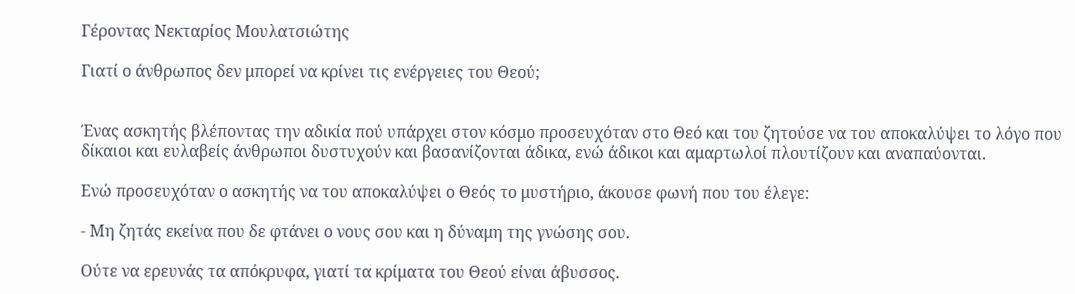Γέροντας Νεκταρίος Μουλατσιώτης

Γιατί ο άνθρωπος δεν μπορεί να κρίνει τις ενέργειες του Θεού;


Ένας ασκητής βλέποντας την αδικία πού υπάρχει στον κόσμο προσευχόταν στο Θεό και του ζητούσε να του αποκαλύψει το λόγο που δίκαιοι και ευλαβείς άνθρωποι δυστυχούν και βασανίζονται άδικα, ενώ άδικοι και αμαρτωλοί πλουτίζουν και αναπαύονται.

Ενώ προσευχόταν ο ασκητής να του αποκαλύψει ο Θεός το μυστήριο, άκουσε φωνή που του έλεγε:

- Μη ζητάς εκείνα που δε φτάνει ο νους σου και η δύναμη της γνώσης σου.

Ούτε να ερευνάς τα απόκρυφα, γιατί τα κρίματα του Θεού είναι άβυσσος.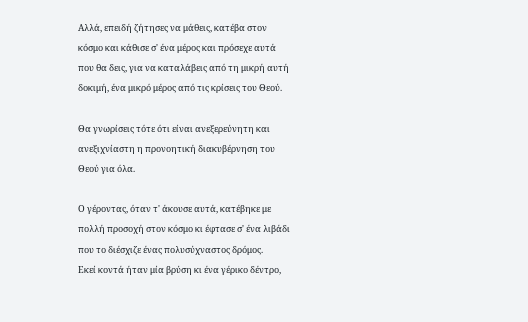Αλλά, επειδή ζήτησες να μάθεις, κατέβα στον κόσμο και κάθισε σ' ένα μέρος και πρόσεχε αυτά που θα δεις, για να καταλάβεις από τη μικρή αυτή δοκιμή, ένα μικρό μέρος από τις κρίσεις του Θεού.

Θα γνωρίσεις τότε ότι είναι ανεξερεύνητη και ανεξιχνίαστη η προνοητική διακυβέρνηση του Θεού για όλα.

Ο γέροντας, όταν τ' άκουσε αυτά, κατέβηκε με πολλή προσοχή στον κόσμο κι έφτασε σ' ένα λιβάδι που το διέσχιζε ένας πολυσύχναστος δρόμος.
Εκεί κοντά ήταν μία βρύση κι ένα γέρικο δέντρο,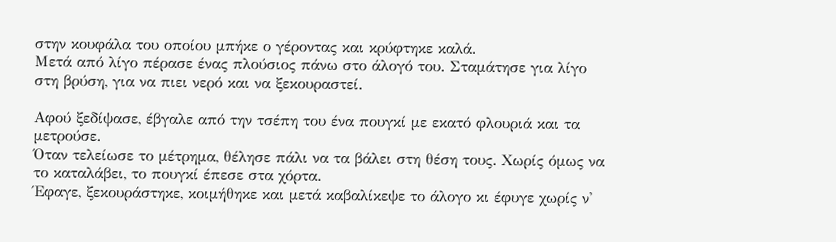στην κουφάλα του οποίου μπήκε ο γέροντας και κρύφτηκε καλά.
Μετά από λίγο πέρασε ένας πλούσιος πάνω στο άλογό του. Σταμάτησε για λίγο στη βρύση, για να πιει νερό και να ξεκουραστεί.

Αφού ξεδίψασε, έβγαλε από την τσέπη του ένα πουγκί με εκατό φλουριά και τα μετρούσε.
Όταν τελείωσε το μέτρημα, θέλησε πάλι να τα βάλει στη θέση τους. Χωρίς όμως να το καταλάβει, το πουγκί έπεσε στα χόρτα.
Έφαγε, ξεκουράστηκε, κοιμήθηκε και μετά καβαλίκεψε το άλογο κι έφυγε χωρίς ν'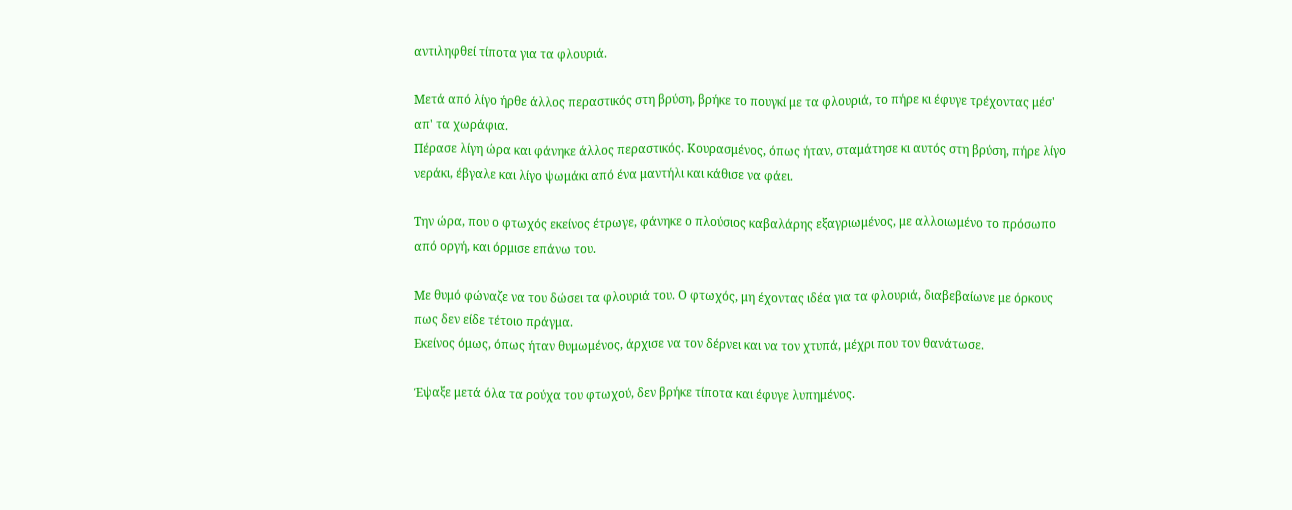αντιληφθεί τίποτα για τα φλουριά.

Μετά από λίγο ήρθε άλλος περαστικός στη βρύση, βρήκε το πουγκί με τα φλουριά, το πήρε κι έφυγε τρέχοντας μέσ' απ' τα χωράφια.
Πέρασε λίγη ώρα και φάνηκε άλλος περαστικός. Κουρασμένος, όπως ήταν, σταμάτησε κι αυτός στη βρύση, πήρε λίγο νεράκι, έβγαλε και λίγο ψωμάκι από ένα μαντήλι και κάθισε να φάει.

Την ώρα, που ο φτωχός εκείνος έτρωγε, φάνηκε ο πλούσιος καβαλάρης εξαγριωμένος, με αλλοιωμένο το πρόσωπο από οργή, και όρμισε επάνω του.

Με θυμό φώναζε να του δώσει τα φλουριά του. Ο φτωχός, μη έχοντας ιδέα για τα φλουριά, διαβεβαίωνε με όρκους πως δεν είδε τέτοιο πράγμα.
Εκείνος όμως, όπως ήταν θυμωμένος, άρχισε να τον δέρνει και να τον χτυπά, μέχρι που τον θανάτωσε.

Έψαξε μετά όλα τα ρούχα του φτωχού, δεν βρήκε τίποτα και έφυγε λυπημένος.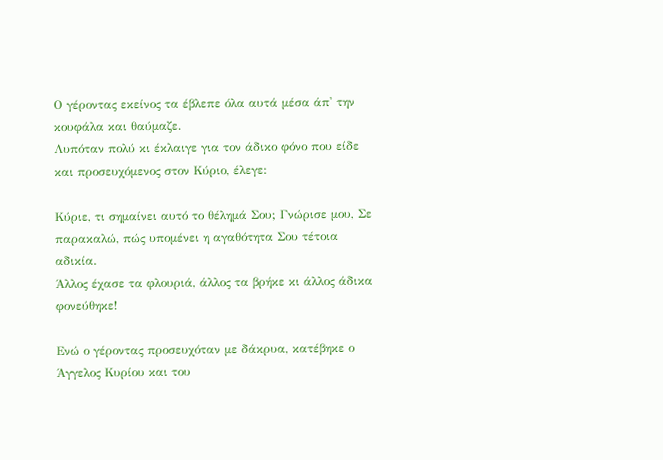Ο γέροντας εκείνος τα έβλεπε όλα αυτά μέσα άπ' την κουφάλα και θαύμαζε.
Λυπόταν πολύ κι έκλαιγε για τον άδικο φόνο που είδε και προσευχόμενος στον Κύριο, έλεγε:

Κύριε, τι σημαίνει αυτό το θέλημά Σου; Γνώρισε μου, Σε παρακαλώ, πώς υπομένει η αγαθότητα Σου τέτοια αδικία.
Άλλος έχασε τα φλουριά, άλλος τα βρήκε κι άλλος άδικα φονεύθηκε!

Ενώ ο γέροντας προσευχόταν με δάκρυα, κατέβηκε ο Άγγελος Κυρίου και του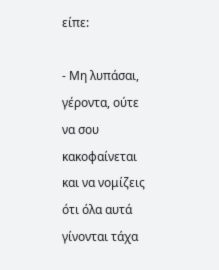είπε:

- Μη λυπάσαι, γέροντα, ούτε να σου κακοφαίνεται και να νομίζεις ότι όλα αυτά γίνονται τάχα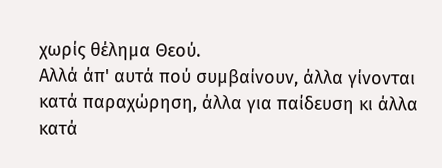χωρίς θέλημα Θεού.
Αλλά άπ' αυτά πού συμβαίνουν, άλλα γίνονται κατά παραχώρηση, άλλα για παίδευση κι άλλα κατά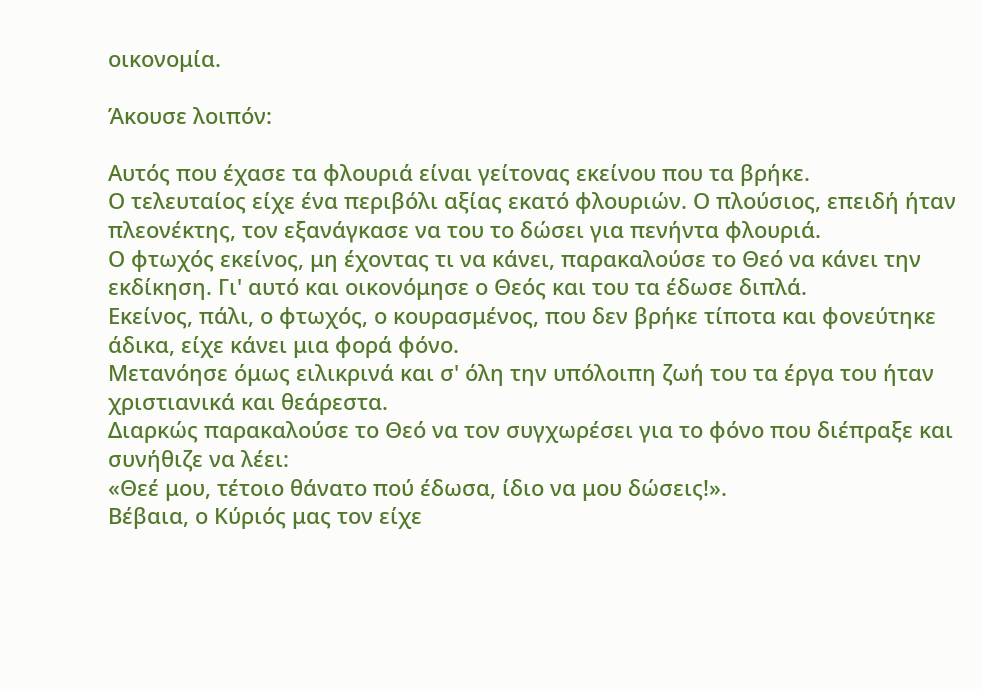οικονομία.

Άκουσε λοιπόν:

Αυτός που έχασε τα φλουριά είναι γείτονας εκείνου που τα βρήκε.
Ο τελευταίος είχε ένα περιβόλι αξίας εκατό φλουριών. Ο πλούσιος, επειδή ήταν πλεονέκτης, τον εξανάγκασε να του το δώσει για πενήντα φλουριά.
Ο φτωχός εκείνος, μη έχοντας τι να κάνει, παρακαλούσε το Θεό να κάνει την εκδίκηση. Γι' αυτό και οικονόμησε ο Θεός και του τα έδωσε διπλά.
Εκείνος, πάλι, ο φτωχός, ο κουρασμένος, που δεν βρήκε τίποτα και φονεύτηκε άδικα, είχε κάνει μια φορά φόνο.
Μετανόησε όμως ειλικρινά και σ' όλη την υπόλοιπη ζωή του τα έργα του ήταν χριστιανικά και θεάρεστα.
Διαρκώς παρακαλούσε το Θεό να τον συγχωρέσει για το φόνο που διέπραξε και συνήθιζε να λέει:
«Θεέ μου, τέτοιο θάνατο πού έδωσα, ίδιο να μου δώσεις!».
Βέβαια, ο Κύριός μας τον είχε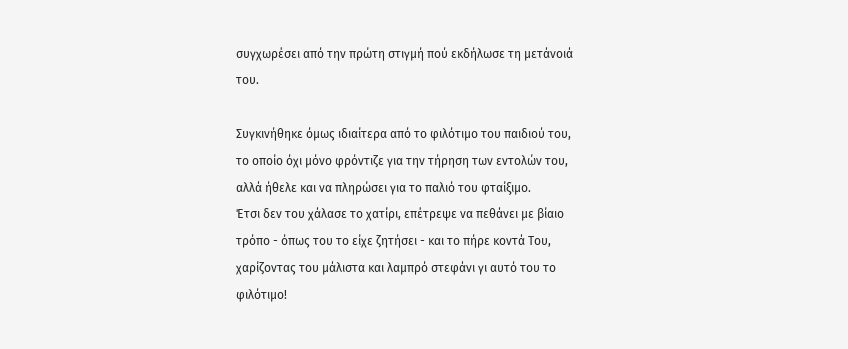συγχωρέσει από την πρώτη στιγμή πού εκδήλωσε τη μετάνοιά του.

Συγκινήθηκε όμως ιδιαίτερα από το φιλότιμο του παιδιού του, το οποίο όχι μόνο φρόντιζε για την τήρηση των εντολών του, αλλά ήθελε και να πληρώσει για το παλιό του φταίξιμο.
Έτσι δεν του χάλασε το χατίρι, επέτρεψε να πεθάνει με βίαιο τρόπο - όπως του το είχε ζητήσει - και το πήρε κοντά Του, χαρίζοντας του μάλιστα και λαμπρό στεφάνι γι αυτό του το φιλότιμο!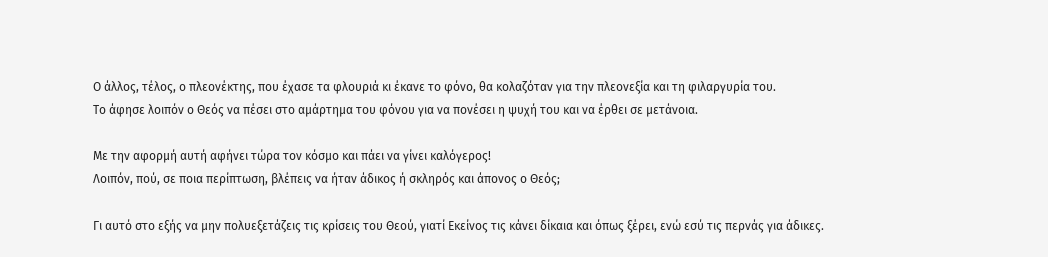Ο άλλος, τέλος, ο πλεονέκτης, που έχασε τα φλουριά κι έκανε το φόνο, θα κολαζόταν για την πλεονεξία και τη φιλαργυρία του.
Το άφησε λοιπόν ο Θεός να πέσει στο αμάρτημα του φόνου για να πονέσει η ψυχή του και να έρθει σε μετάνοια.

Με την αφορμή αυτή αφήνει τώρα τον κόσμο και πάει να γίνει καλόγερος!
Λοιπόν, πού, σε ποια περίπτωση, βλέπεις να ήταν άδικος ή σκληρός και άπονος ο Θεός;

Γι αυτό στο εξής να μην πολυεξετάζεις τις κρίσεις του Θεού, γιατί Εκείνος τις κάνει δίκαια και όπως ξέρει, ενώ εσύ τις περνάς για άδικες.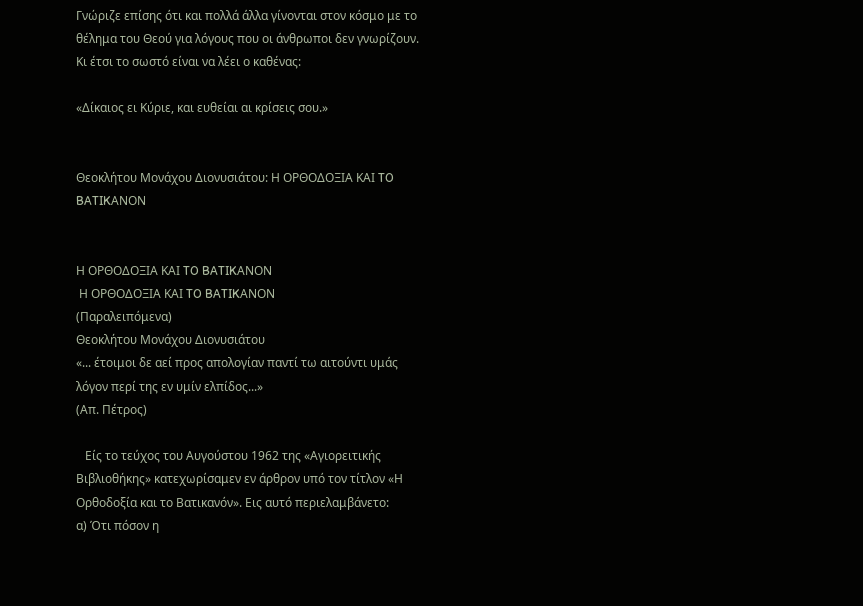Γνώριζε επίσης ότι και πολλά άλλα γίνονται στον κόσμο με το θέλημα του Θεού για λόγους που οι άνθρωποι δεν γνωρίζουν.
Κι έτσι το σωστό είναι να λέει ο καθένας:

«Δίκαιος ει Κύριε, και ευθείαι αι κρίσεις σου.»


Θεοκλήτου Μονάχου Διονυσιάτου: Η ΟΡΘΟΔΟΞΙΑ ΚΑΙ TO BATIKΑΝΟΝ


Η ΟΡΘΟΔΟΞΙΑ ΚΑΙ TO BATIKΑΝΟΝ
 Η ΟΡΘΟΔΟΞΙΑ ΚΑΙ TO BATIKΑΝΟΝ
(Παραλειπόμενα)
Θεοκλήτου Μονάχου Διονυσιάτου
«... έτοιμοι δε αεί προς απολογίαν παντί τω αιτούντι υμάς λόγον περί της εν υμίν ελπίδος...»
(Απ. Πέτρος)

   Είς το τεύχος του Αυγούστου 1962 της «Αγιορειτικής Βιβλιοθήκης» κατεχωρίσαμεν εν άρθρον υπό τον τίτλον «Η Ορθοδοξία και το Βατικανόν». Εις αυτό περιελαμβάνετο:
α) Ότι πόσον η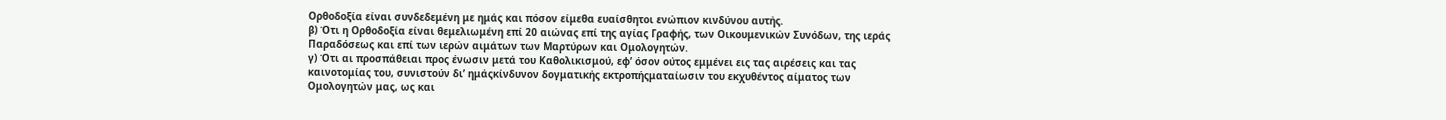Ορθοδοξία είναι συνδεδεμένη με ημάς και πόσον είμεθα ευαίσθητοι ενώπιον κινδύνου αυτής.
β) Ότι η Ορθοδοξία είναι θεμελιωμένη επί 20 αιώνας επί της αγίας Γραφής, των Οικουμενικών Συνόδων, της ιεράς Παραδόσεως και επί των ιερών αιμάτων των Μαρτύρων και Ομολογητών.
γ) Ότι αι προσπάθειαι προς ένωσιν μετά του Καθολικισμού, εφ’ όσον ούτος εμμένει εις τας αιρέσεις και τας καινοτομίας του, συνιστούν δι’ ημάςκίνδυνον δογματικής εκτροπήςματαίωσιν του εκχυθέντος αίματος των Ομολογητών μας, ως και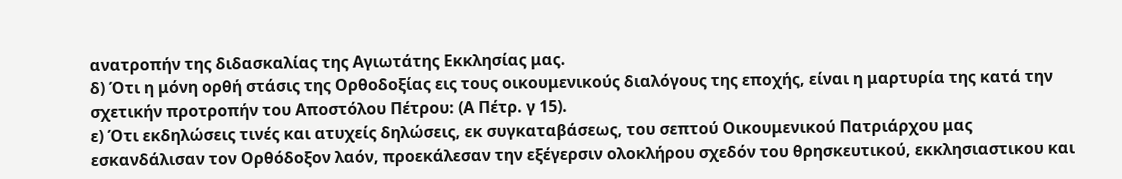ανατροπήν της διδασκαλίας της Αγιωτάτης Εκκλησίας μας.
δ) Ότι η μόνη ορθή στάσις της Ορθοδοξίας εις τους οικουμενικούς διαλόγους της εποχής, είναι η μαρτυρία της κατά την σχετικήν προτροπήν του Αποστόλου Πέτρου: (Α Πέτρ. γ 15).
ε) Ότι εκδηλώσεις τινές και ατυχείς δηλώσεις, εκ συγκαταβάσεως, του σεπτού Οικουμενικού Πατριάρχου μας εσκανδάλισαν τον Ορθόδοξον λαόν, προεκάλεσαν την εξέγερσιν ολοκλήρου σχεδόν του θρησκευτικού, εκκλησιαστικου και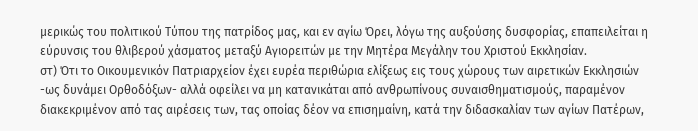μερικώς του πολιτικού Τύπου της πατρίδος μας, και εν αγίω Όρει, λόγω της αυξούσης δυσφορίας, επαπειλείται η εύρυνσις του θλιβερού χάσματος μεταξύ Αγιορειτών με την Μητέρα Μεγάλην του Χριστού Εκκλησίαν.
στ) Ότι το Οικουμενικόν Πατριαρχείον έχει ευρέα περιθώρια ελίξεως εις τους χώρους των αιρετικών Εκκλησιών -ως δυνάμει Ορθοδόξων- αλλά οφείλει να μη κατανικάται από ανθρωπίνους συναισθηματισμούς, παραμένον διακεκριμένον από τας αιρέσεις των, τας οποίας δέον να επισημαίνη, κατά την διδασκαλίαν των αγίων Πατέρων,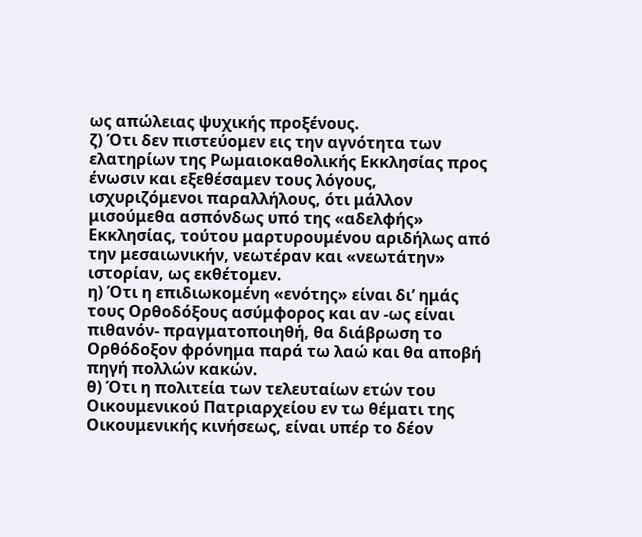ως απώλειας ψυχικής προξένους.
ζ) Ότι δεν πιστεύομεν εις την αγνότητα των ελατηρίων της Ρωμαιοκαθολικής Εκκλησίας προς ένωσιν και εξεθέσαμεν τους λόγους, ισχυριζόμενοι παραλλήλους, ότι μάλλον μισούμεθα ασπόνδως υπό της «αδελφής» Εκκλησίας, τούτου μαρτυρουμένου αριδήλως από την μεσαιωνικήν, νεωτέραν και «νεωτάτην» ιστορίαν, ως εκθέτομεν.
η) Ότι η επιδιωκομένη «ενότης» είναι δι’ ημάς τους Ορθοδόξους ασύμφορος και αν -ως είναι πιθανόν- πραγματοποιηθή, θα διάβρωση το Ορθόδοξον φρόνημα παρά τω λαώ και θα αποβή πηγή πολλών κακών.
θ) Ότι η πολιτεία των τελευταίων ετών του Οικουμενικού Πατριαρχείου εν τω θέματι της Οικουμενικής κινήσεως, είναι υπέρ το δέον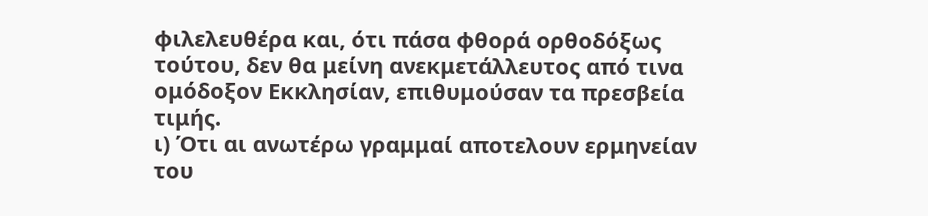φιλελευθέρα και, ότι πάσα φθορά ορθοδόξως τούτου, δεν θα μείνη ανεκμετάλλευτος από τινα ομόδοξον Εκκλησίαν, επιθυμούσαν τα πρεσβεία τιμής.
ι) Ότι αι ανωτέρω γραμμαί αποτελουν ερμηνείαν του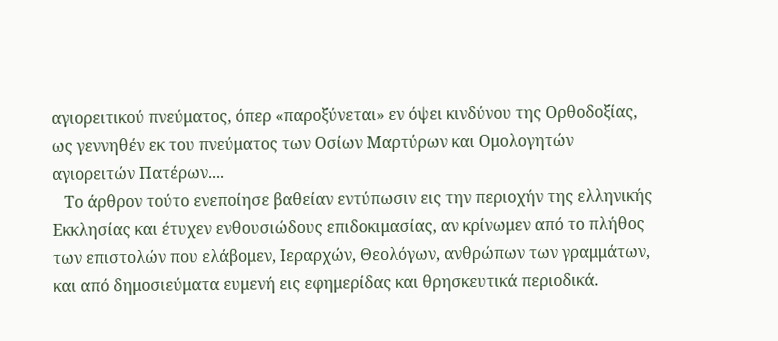αγιορειτικού πνεύματος, όπερ «παροξύνεται» εν όψει κινδύνου της Ορθοδοξίας, ως γεννηθέν εκ του πνεύματος των Οσίων Μαρτύρων και Ομολογητών αγιορειτών Πατέρων....
   Το άρθρον τούτο ενεποίησε βαθείαν εντύπωσιν εις την περιοχήν της ελληνικής Εκκλησίας και έτυχεν ενθουσιώδους επιδοκιμασίας, αν κρίνωμεν από το πλήθος των επιστολών που ελάβομεν, Ιεραρχών, Θεολόγων, ανθρώπων των γραμμάτων, και από δημοσιεύματα ευμενή εις εφημερίδας και θρησκευτικά περιοδικά.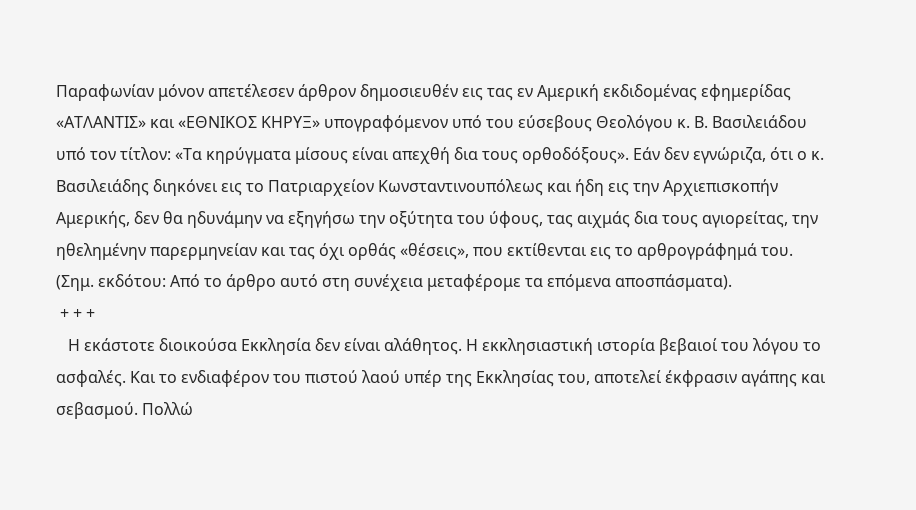Παραφωνίαν μόνον απετέλεσεν άρθρον δημοσιευθέν εις τας εν Αμερική εκδιδομένας εφημερίδας «ΑΤΛΑΝΤΙΣ» και «ΕΘΝΙΚΟΣ ΚΗΡΥΞ» υπογραφόμενον υπό του εύσεβους Θεολόγου κ. Β. Βασιλειάδου υπό τον τίτλον: «Τα κηρύγματα μίσους είναι απεχθή δια τους ορθοδόξους». Εάν δεν εγνώριζα, ότι ο κ. Βασιλειάδης διηκόνει εις το Πατριαρχείον Κωνσταντινουπόλεως και ήδη εις την Αρχιεπισκοπήν Αμερικής, δεν θα ηδυνάμην να εξηγήσω την οξύτητα του ύφους, τας αιχμάς δια τους αγιορείτας, την ηθελημένην παρερμηνείαν και τας όχι ορθάς «θέσεις», που εκτίθενται εις το αρθρογράφημά του.
(Σημ. εκδότου: Από το άρθρο αυτό στη συνέχεια μεταφέρομε τα επόμενα αποσπάσματα).
 + + +
   Η εκάστοτε διοικούσα Εκκλησία δεν είναι αλάθητος. Η εκκλησιαστική ιστορία βεβαιοί του λόγου το ασφαλές. Και το ενδιαφέρον του πιστού λαού υπέρ της Εκκλησίας του, αποτελεί έκφρασιν αγάπης και σεβασμού. Πολλώ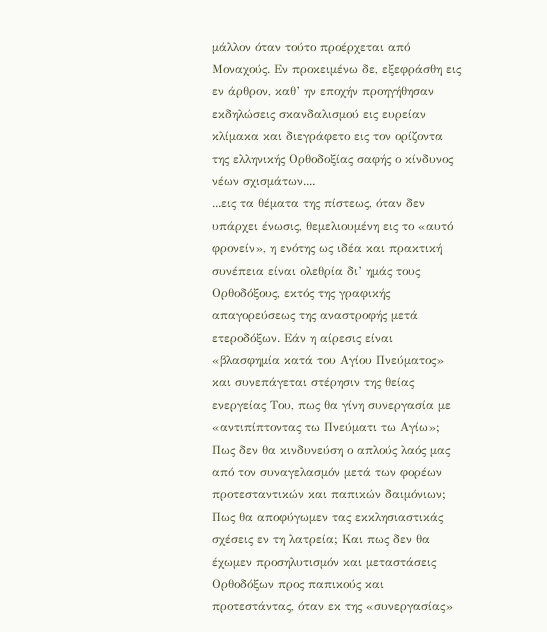μάλλον όταν τούτο προέρχεται από Μοναχούς. Εν προκειμένω δε, εξεφράσθη εις εν άρθρον, καθ’ ην εποχήν προηγήθησαν εκδηλώσεις σκανδαλισμού εις ευρείαν κλίμακα και διεγράφετο εις τον ορίζοντα της ελληνικής Ορθοδοξίας σαφής ο κίνδυνος νέων σχισμάτων....
...εις τα θέματα της πίστεως, όταν δεν υπάρχει ένωσις, θεμελιουμένη εις το «αυτό φρονείν», η ενότης ως ιδέα και πρακτική συνέπεια είναι ολεθρία δι’ ημάς τους Ορθοδόξους, εκτός της γραφικής απαγορεύσεως της αναστροφής μετά ετεροδόξων. Εάν η αίρεσις είναι «βλασφημία κατά του Αγίου Πνεύματος» και συνεπάγεται στέρησιν της θείας ενεργείας Του, πως θα γίνη συνεργασία με «αντιπίπτοντας τω Πνεύματι τω Αγίω»; Πως δεν θα κινδυνεύση ο απλούς λαός μας από τον συναγελασμόν μετά των φορέων προτεσταντικών και παπικών δαιμόνιων; Πως θα αποφύγωμεν τας εκκλησιαστικάς σχέσεις εν τη λατρεία; Και πως δεν θα έχωμεν προσηλυτισμόν και μεταστάσεις Ορθοδόξων προς παπικούς και προτεστάντας, όταν εκ της «συνεργασίας»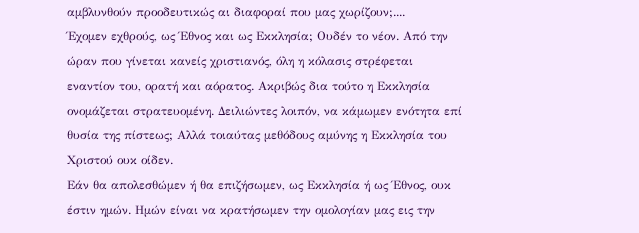αμβλυνθούν προοδευτικώς αι διαφοραί που μας χωρίζουν;....
Έχομεν εχθρούς, ως Έθνος και ως Εκκλησία; Ουδέν το νέον. Από την ώραν που γίνεται κανείς χριστιανός, όλη η κόλασις στρέφεται εναντίον του, ορατή και αόρατος. Ακριβώς δια τούτο η Εκκλησία ονομάζεται στρατευομένη. Δειλιώντες λοιπόν, να κάμωμεν ενότητα επί θυσία της πίστεως; Αλλά τοιαύτας μεθόδους αμύνης η Εκκλησία του Χριστού ουκ οίδεν.
Εάν θα απολεσθώμεν ή θα επιζήσωμεν, ως Εκκλησία ή ως Έθνος, ουκ έστιν ημών. Ημών είναι να κρατήσωμεν την ομολογίαν μας εις την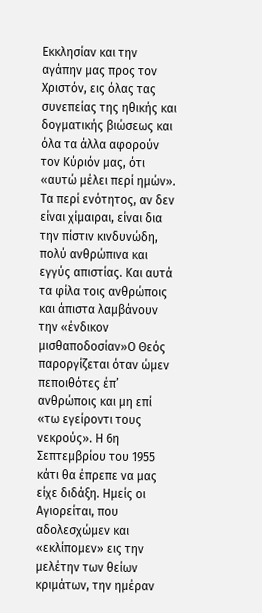Εκκλησίαν και την αγάπην μας προς τον Χριστόν, εις όλας τας συνεπείας της ηθικής και δογματικής βιώσεως και όλα τα άλλα αφορούν τον Κύριόν μας, ότι «αυτώ μέλει περί ημών».
Τα περί ενότητος, αν δεν είναι χίμαιραι, είναι δια την πίστιν κινδυνώδη, πολύ ανθρώπινα και εγγύς απιστίας. Και αυτά τα φίλα τοις ανθρώποις και άπιστα λαμβάνουν την «ένδικον μισθαποδοσίαν»Ο Θεός παροργίζεται όταν ώμεν πεποιθότες έπ’ ανθρώποις και μη επί «τω εγείροντι τους νεκρούς». Η 6η Σεπτεμβρίου του 1955 κάτι θα έπρεπε να μας είχε διδάξη. Ημείς οι Αγιορείται, που αδολεσχώμεν και «εκλίπομεν» εις την μελέτην των θείων κριμάτων, την ημέραν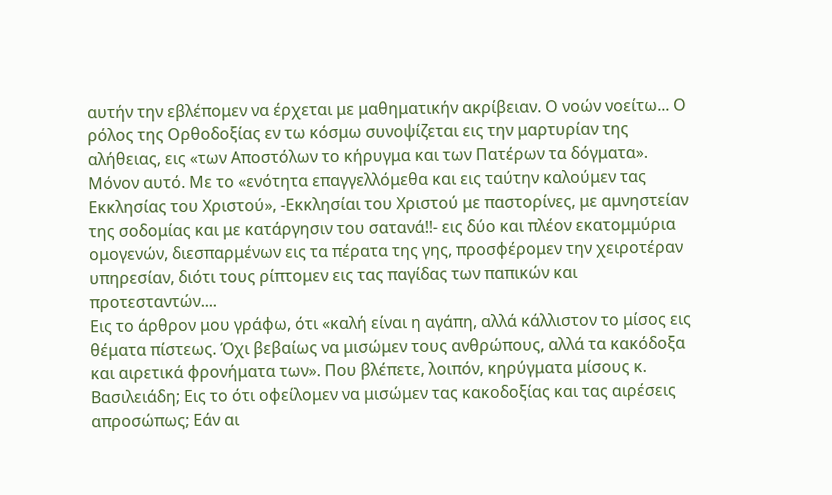αυτήν την εβλέπομεν να έρχεται με μαθηματικήν ακρίβειαν. Ο νοών νοείτω... Ο ρόλος της Ορθοδοξίας εν τω κόσμω συνοψίζεται εις την μαρτυρίαν της αλήθειας, εις «των Αποστόλων το κήρυγμα και των Πατέρων τα δόγματα». Μόνον αυτό. Με το «ενότητα επαγγελλόμεθα και εις ταύτην καλούμεν τας Εκκλησίας του Χριστού», -Εκκλησίαι του Χριστού με παστορίνες, με αμνηστείαν της σοδομίας και με κατάργησιν του σατανά!!- εις δύο και πλέον εκατομμύρια ομογενών, διεσπαρμένων εις τα πέρατα της γης, προσφέρομεν την χειροτέραν υπηρεσίαν, διότι τους ρίπτομεν εις τας παγίδας των παπικών και προτεσταντών....
Εις το άρθρον μου γράφω, ότι «καλή είναι η αγάπη, αλλά κάλλιστον το μίσος εις θέματα πίστεως. Όχι βεβαίως να μισώμεν τους ανθρώπους, αλλά τα κακόδοξα και αιρετικά φρονήματα των». Που βλέπετε, λοιπόν, κηρύγματα μίσους κ. Βασιλειάδη; Εις το ότι οφείλομεν να μισώμεν τας κακοδοξίας και τας αιρέσεις απροσώπως; Εάν αι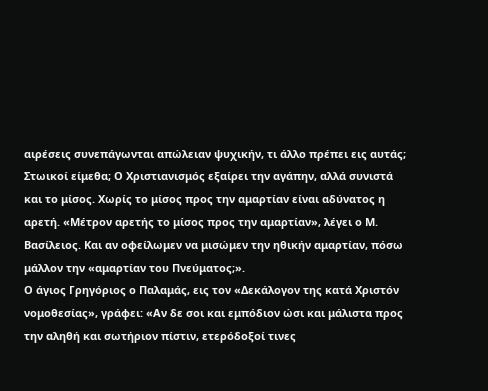αιρέσεις συνεπάγωνται απώλειαν ψυχικήν, τι άλλο πρέπει εις αυτάς; Στωικοί είμεθα; Ο Χριστιανισμός εξαίρει την αγάπην, αλλά συνιστά και το μίσος. Χωρίς το μίσος προς την αμαρτίαν είναι αδύνατος η αρετή. «Μέτρον αρετής το μίσος προς την αμαρτίαν», λέγει ο Μ. Βασίλειος. Και αν οφείλωμεν να μισώμεν την ηθικήν αμαρτίαν, πόσω μάλλον την «αμαρτίαν του Πνεύματος;».
Ο άγιος Γρηγόριος ο Παλαμάς, εις τον «Δεκάλογον της κατά Χριστόν νομοθεσίας», γράφει: «Αν δε σοι και εμπόδιον ώσι και μάλιστα προς την αληθή και σωτήριον πίστιν, ετερόδοξοί τινες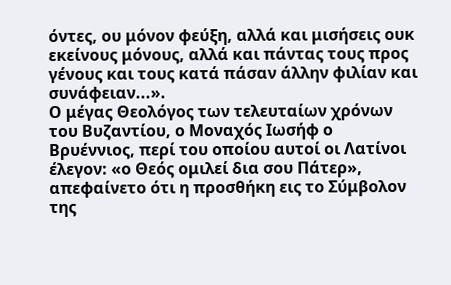όντες, ου μόνον φεύξη, αλλά και μισήσεις ουκ εκείνους μόνους, αλλά και πάντας τους προς γένους και τους κατά πάσαν άλλην φιλίαν και συνάφειαν...».
Ο μέγας Θεολόγος των τελευταίων χρόνων του Βυζαντίου, ο Μοναχός Ιωσήφ ο Βρυέννιος, περί του οποίου αυτοί οι Λατίνοι έλεγον: «ο Θεός ομιλεί δια σου Πάτερ», απεφαίνετο ότι η προσθήκη εις το Σύμβολον της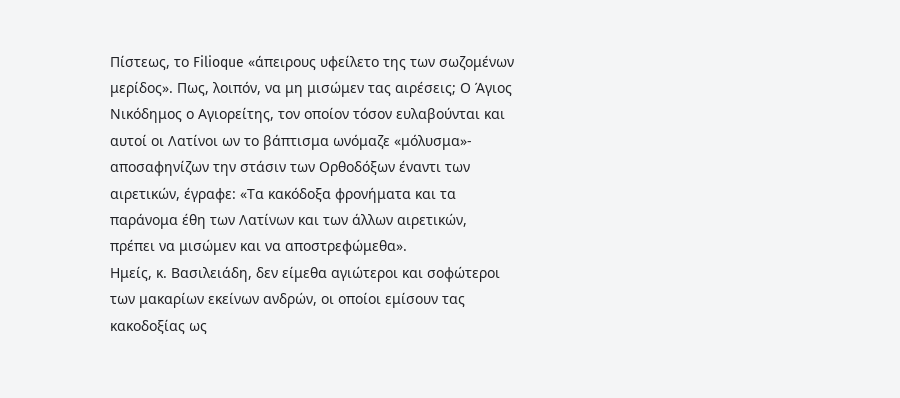Πίστεως, το Filioque «άπειρους υφείλετο της των σωζομένων μερίδος». Πως, λοιπόν, να μη μισώμεν τας αιρέσεις; Ο Άγιος Νικόδημος ο Αγιορείτης, τον οποίον τόσον ευλαβούνται και αυτοί οι Λατίνοι ων το βάπτισμα ωνόμαζε «μόλυσμα»- αποσαφηνίζων την στάσιν των Ορθοδόξων έναντι των αιρετικών, έγραφε: «Τα κακόδοξα φρονήματα και τα παράνομα έθη των Λατίνων και των άλλων αιρετικών, πρέπει να μισώμεν και να αποστρεφώμεθα».
Ημείς, κ. Βασιλειάδη, δεν είμεθα αγιώτεροι και σοφώτεροι των μακαρίων εκείνων ανδρών, οι οποίοι εμίσουν τας κακοδοξίας ως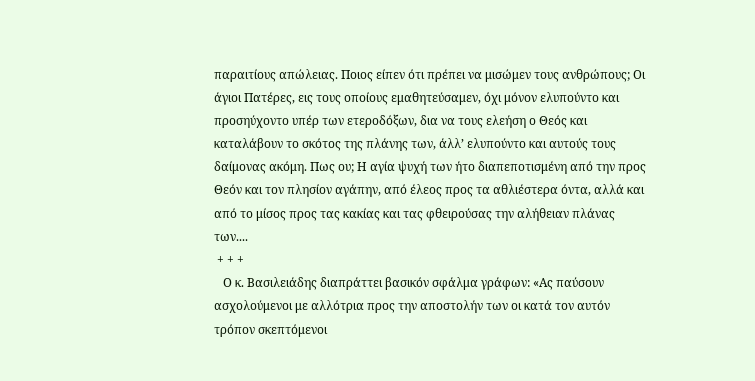παραιτίους απώλειας. Ποιος είπεν ότι πρέπει να μισώμεν τους ανθρώπους; Οι άγιοι Πατέρες, εις τους οποίους εμαθητεύσαμεν, όχι μόνον ελυπούντο και προσηύχοντο υπέρ των ετεροδόξων, δια να τους ελεήση ο Θεός και καταλάβουν το σκότος της πλάνης των, άλλ’ ελυπούντο και αυτούς τους δαίμονας ακόμη. Πως ου; Η αγία ψυχή των ήτο διαπεποτισμένη από την προς Θεόν και τον πλησίον αγάπην, από έλεος προς τα αθλιέστερα όντα, αλλά και από το μίσος προς τας κακίας και τας φθειρούσας την αλήθειαν πλάνας των....
 + + +
   Ο κ. Βασιλειάδης διαπράττει βασικόν σφάλμα γράφων: «Ας παύσουν ασχολούμενοι με αλλότρια προς την αποστολήν των οι κατά τον αυτόν τρόπον σκεπτόμενοι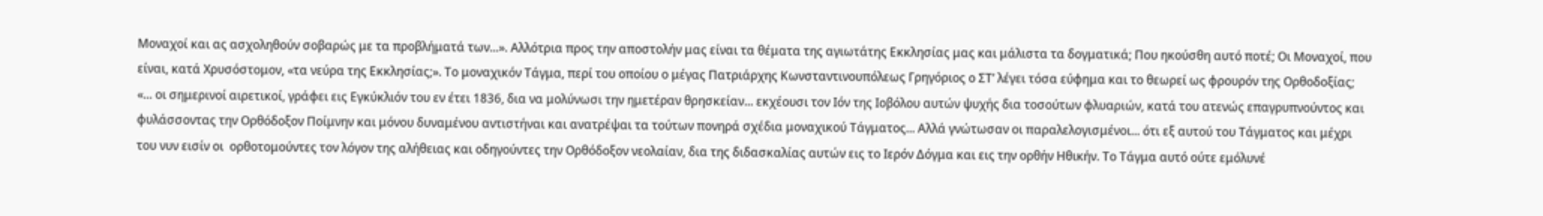Μοναχοί και ας ασχοληθούν σοβαρώς με τα προβλήματά των...». Αλλότρια προς την αποστολήν μας είναι τα θέματα της αγιωτάτης Εκκλησίας μας και μάλιστα τα δογματικά; Που ηκούσθη αυτό ποτέ; Οι Μοναχοί, που είναι, κατά Χρυσόστομον, «τα νεύρα της Εκκλησίας;». Το μοναχικόν Τάγμα, περί του οποίου ο μέγας Πατριάρχης Κωνσταντινουπόλεως Γρηγόριος ο ΣΤ’ λέγει τόσα εύφημα και το θεωρεί ως φρουρόν της Ορθοδοξίας; «... οι σημερινοί αιρετικοί, γράφει εις Εγκύκλιόν του εν έτει 1836, δια να μολύνωσι την ημετέραν θρησκείαν... εκχέουσι τον Ιόν της Ιοβόλου αυτών ψυχής δια τοσούτων φλυαριών, κατά του ατενώς επαγρυπνούντος και φυλάσσοντας την Ορθόδοξον Ποίμνην και μόνου δυναμένου αντιστήναι και ανατρέψαι τα τούτων πονηρά σχέδια μοναχικού Τάγματος... Αλλά γνώτωσαν οι παραλελογισμένοι... ότι εξ αυτού του Τάγματος και μέχρι του νυν εισίν οι  ορθοτομούντες τον λόγον της αλήθειας και οδηγούντες την Ορθόδοξον νεολαίαν, δια της διδασκαλίας αυτών εις το Ιερόν Δόγμα και εις την ορθήν Ηθικήν. Το Τάγμα αυτό ούτε εμόλυνέ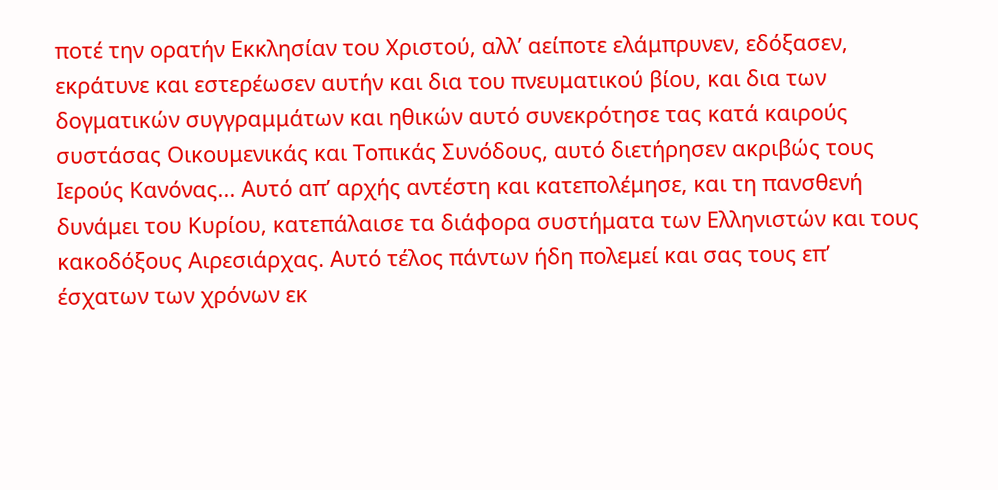ποτέ την ορατήν Εκκλησίαν του Χριστού, αλλ’ αείποτε ελάμπρυνεν, εδόξασεν, εκράτυνε και εστερέωσεν αυτήν και δια του πνευματικού βίου, και δια των δογματικών συγγραμμάτων και ηθικών αυτό συνεκρότησε τας κατά καιρούς συστάσας Οικουμενικάς και Τοπικάς Συνόδους, αυτό διετήρησεν ακριβώς τους Ιερούς Κανόνας... Αυτό απ’ αρχής αντέστη και κατεπολέμησε, και τη πανσθενή δυνάμει του Κυρίου, κατεπάλαισε τα διάφορα συστήματα των Ελληνιστών και τους κακοδόξους Αιρεσιάρχας. Αυτό τέλος πάντων ήδη πολεμεί και σας τους επ’ έσχατων των χρόνων εκ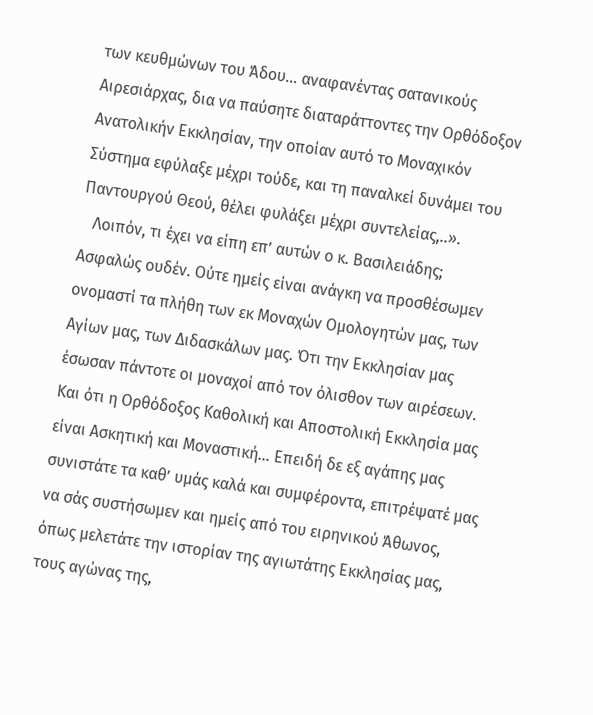των κευθμώνων του Άδου... αναφανέντας σατανικούς Αιρεσιάρχας, δια να παύσητε διαταράττοντες την Ορθόδοξον Ανατολικήν Εκκλησίαν, την οποίαν αυτό το Μοναχικόν Σύστημα εφύλαξε μέχρι τούδε, και τη παναλκεί δυνάμει του Παντουργού Θεού, θέλει φυλάξει μέχρι συντελείας,..».
   Λοιπόν, τι έχει να είπη επ’ αυτών ο κ. Βασιλειάδης; Ασφαλώς ουδέν. Ούτε ημείς είναι ανάγκη να προσθέσωμεν ονομαστί τα πλήθη των εκ Μοναχών Ομολογητών μας, των Αγίων μας, των Διδασκάλων μας. Ότι την Εκκλησίαν μας έσωσαν πάντοτε οι μοναχοί από τον όλισθον των αιρέσεων. Και ότι η Ορθόδοξος Καθολική και Αποστολική Εκκλησία μας είναι Ασκητική και Μοναστική... Επειδή δε εξ αγάπης μας συνιστάτε τα καθ’ υμάς καλά και συμφέροντα, επιτρέψατέ μας να σάς συστήσωμεν και ημείς από του ειρηνικού Άθωνος, όπως μελετάτε την ιστορίαν της αγιωτάτης Εκκλησίας μας, τους αγώνας της,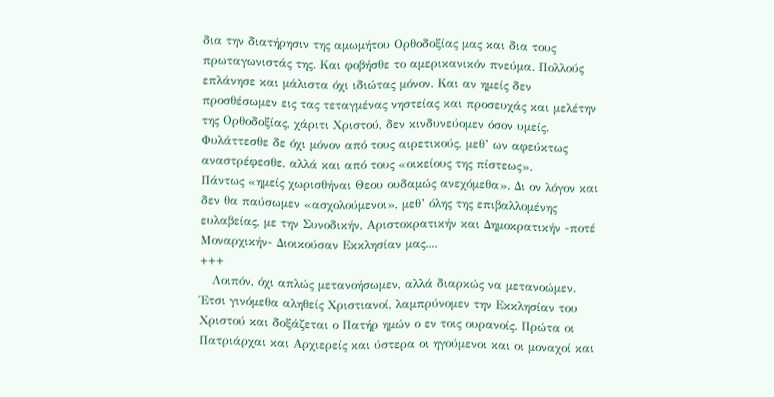δια την διατήρησιν της αμωμήτου Ορθοδοξίας μας και δια τους πρωταγωνιστάς της. Και φοβήσθε το αμερικανικόν πνεύμα. Πολλούς επλάνησε και μάλιστα όχι ιδιώτας μόνον. Και αν ημείς δεν προσθέσωμεν εις τας τεταγμένας νηστείας και προσευχάς και μελέτην της Ορθοδοξίας, χάριτι Χριστού, δεν κινδυνεύομεν όσον υμείς. Φυλάττεσθε δε όχι μόνον από τους αιρετικούς, μεθ’ ων αφεύκτως αναστρέφεσθε, αλλά και από τους «οικείους της πίστεως».
Πάντως «ημείς χωρισθήναι Θεου ουδαμώς ανεχόμεθα». Δι ον λόγον και δεν θα παύσωμεν «ασχολούμενοι», μεθ’ όλης της επιβαλλομένης ευλαβείας, με την Συνοδικήν, Αριστοκρατικήν και Δημοκρατικήν -ποτέ Μοναρχικήν- Διοικούσαν Εκκλησίαν μας....
+++
   Λοιπόν, όχι απλώς μετανοήσωμεν, αλλά διαρκώς να μετανοώμεν. Έτσι γινόμεθα αληθείς Χριστιανοί, λαμπρύνομεν την Εκκλησίαν του Χριστού και δοξάζεται ο Πατήρ ημών ο εν τοις ουρανοίς. Πρώτα οι Πατριάρχαι και Αρχιερείς και ύστερα οι ηγούμενοι και οι μοναχοί και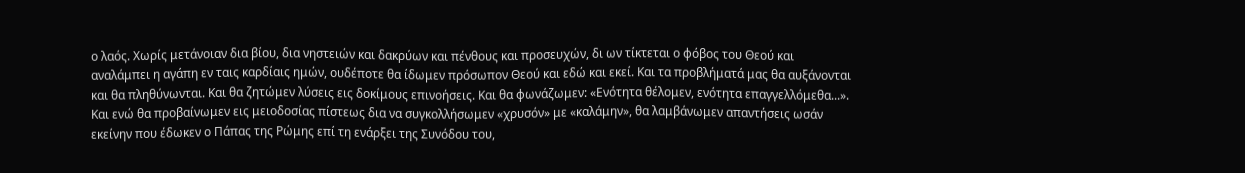ο λαός. Χωρίς μετάνοιαν δια βίου, δια νηστειών και δακρύων και πένθους και προσευχών, δι ων τίκτεται ο φόβος του Θεού και αναλάμπει η αγάπη εν ταις καρδίαις ημών, ουδέποτε θα ίδωμεν πρόσωπον Θεού και εδώ και εκεί. Και τα προβλήματά μας θα αυξάνονται και θα πληθύνωνται. Και θα ζητώμεν λύσεις εις δοκίμους επινοήσεις. Και θα φωνάζωμεν: «Ενότητα θέλομεν, ενότητα επαγγελλόμεθα...». Και ενώ θα προβαίνωμεν εις μειοδοσίας πίστεως δια να συγκολλήσωμεν «χρυσόν» με «καλάμην», θα λαμβάνωμεν απαντήσεις ωσάν εκείνην που έδωκεν ο Πάπας της Ρώμης επί τη ενάρξει της Συνόδου του,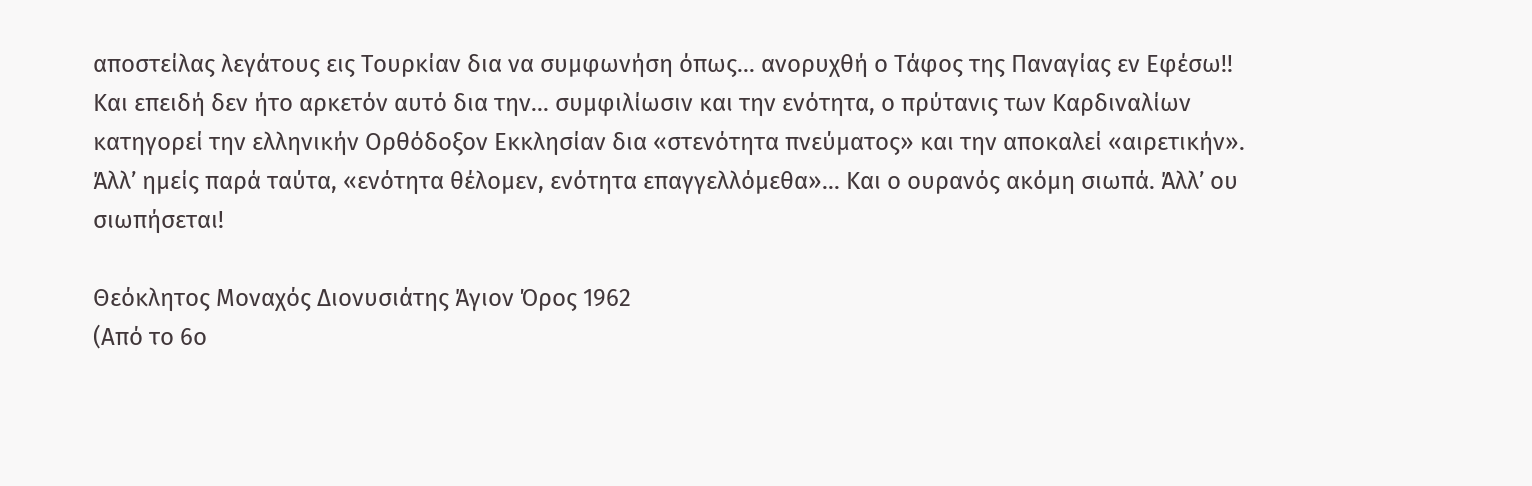αποστείλας λεγάτους εις Τουρκίαν δια να συμφωνήση όπως... ανορυχθή ο Τάφος της Παναγίας εν Εφέσω!! Και επειδή δεν ήτο αρκετόν αυτό δια την... συμφιλίωσιν και την ενότητα, ο πρύτανις των Καρδιναλίων κατηγορεί την ελληνικήν Ορθόδοξον Εκκλησίαν δια «στενότητα πνεύματος» και την αποκαλεί «αιρετικήν». Άλλ’ ημείς παρά ταύτα, «ενότητα θέλομεν, ενότητα επαγγελλόμεθα»... Και ο ουρανός ακόμη σιωπά. Άλλ’ ου σιωπήσεται!

Θεόκλητος Μοναχός Διονυσιάτης Άγιον Όρος 1962
(Από το 6ο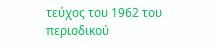τεύχος του 1962 του περιοδικού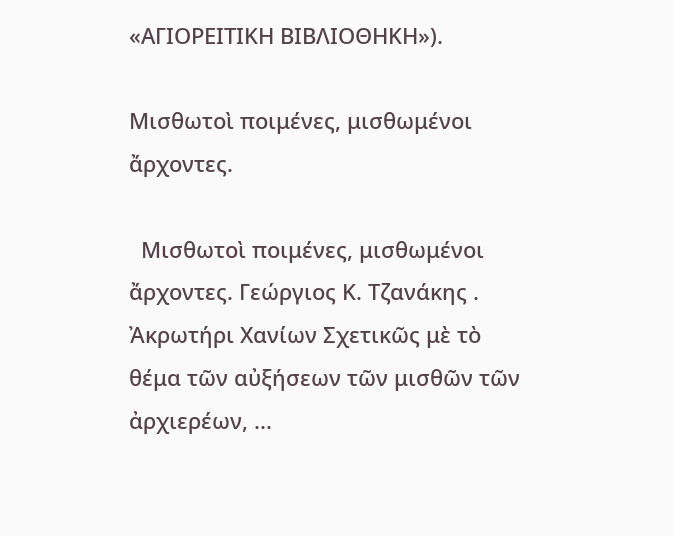«ΑΓΙΟΡΕΙΤΙΚΗ ΒΙΒΛΙΟΘΗΚΗ»).

Μισθωτοὶ ποιμένες, μισθωμένοι ἄρχοντες.

  Μισθωτοὶ ποιμένες, μισθωμένοι ἄρχοντες. Γεώργιος Κ. Τζανάκης . Ἀκρωτήρι Χανίων Σχετικῶς μὲ τὸ θέμα τῶν αὐξήσεων τῶν μισθῶν τῶν ἀρχιερέων, ...